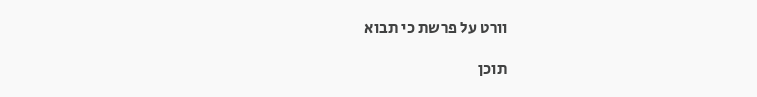וורט על פרשת כי תבוא

תוכן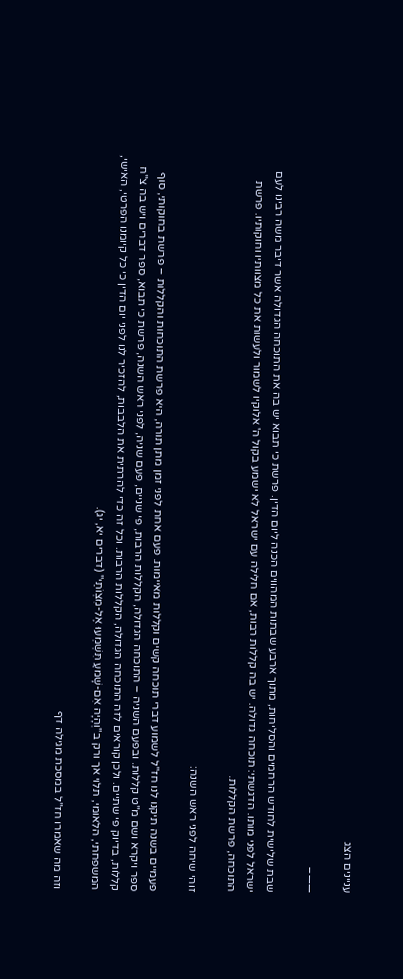עניינים הצג

——–

שבת שלישית לחודש הרחמים והסליחות, מתוך ארבע שבתות המהווים הכנה ליום הדין. פרשת כי תבוא יש בה את התוכחה הגדולה אשר דיבר משה רבינו לעם ישראל לפני מותו. הדגשתי: תוכחה גדולה. יש בה קללות רבות, אם חלילה עם ישראל לא ישמע בקול ה' אלוקיו לשמור ולעשות את כל מצוותיו וחוקותיו. פרשת התוכחה, פרשת הקללות.

זוהי שיחה לפני ראש השנה:

פעמיים בשנה תיקנו לנו חז"ל לשמוע דברי תוכחה קשים וקללות מאיימות. פעם אחת לפני זמן מתן תורה, היא פרשת התוכחות והקללות – פרשת בחוקותי, סוף ספר ויקרא ושם מ"ט קללות. ובפעם השניה – התוכחה הגדולה, הקללות הרבות, פי שניים, פעם שניה, לפני ראש השנה, פרשת כי תבוא, ספר דברים ויש בה צ"ח קללות, בדיוק פי שתיים. ולכן קוראים לזה התוכחה הגדולה, הקללות הרבות. וכל זה כדי להרתית את הלבבות, להזכיר לנו לפני יום הדין כי כל קיומנו הפרטי, האישי, המשפחתי, הלאומי, תלוי אך ורק ב"וְהָיָה אִם-שָׁמעַ תִּשְׁמְעוּ אֶל-מִצְוֹתַי" (דברים יא, יג).

וזה מה שאמרו חז"ל במסכת מגילה דף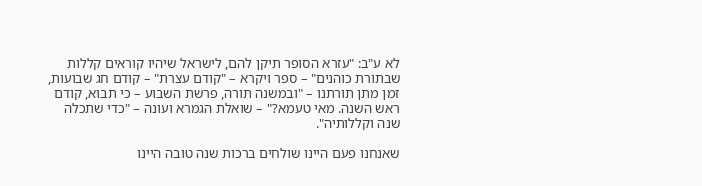לא ע"ב: "עזרא הסופר תיקן להם, לישראל שיהיו קוראים קללות שבתורת כוהנים" – ספר ויקרא – "קודם עצרת" – קודם חג שבועות, זמן מתן תורתנו – "ובמשנה תורה, פרשת השבוע – כי תבוא, קודם ראש השנה. מאי טעמא?" – שואלת הגמרא ועונה – "כדי שתכלה שנה וקללותיה".

שאנחנו פעם היינו שולחים ברכות שנה טובה היינו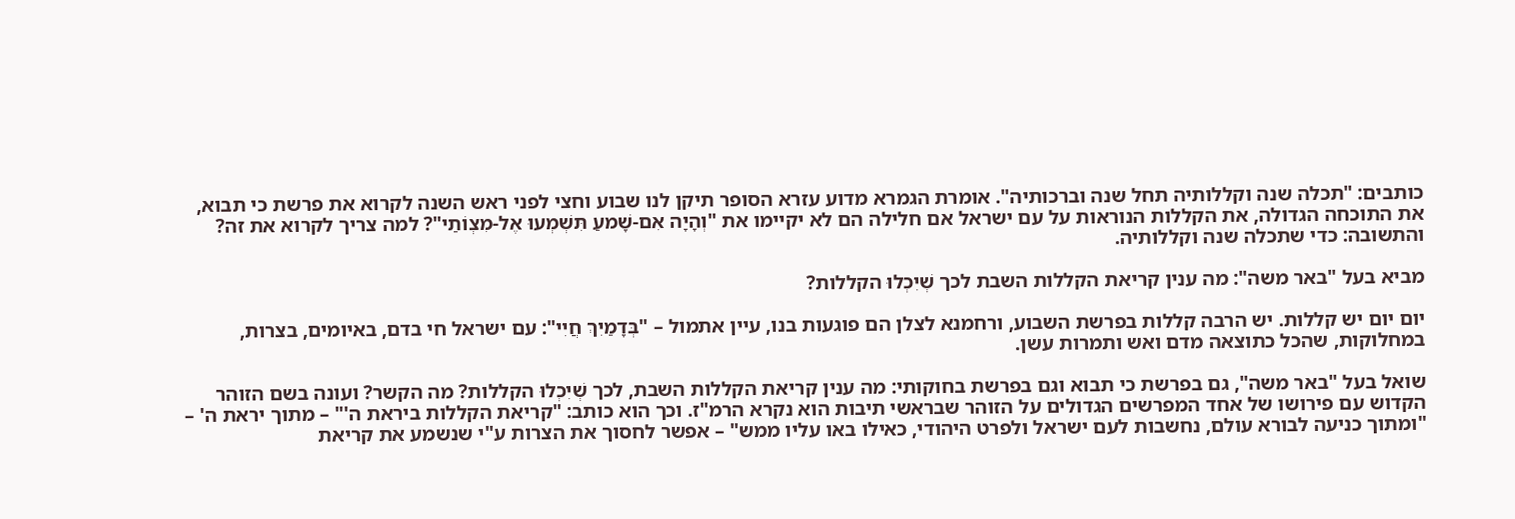כותבים: "תכלה שנה וקללותיה תחל שנה וברכותיה". אומרת הגמרא מדוע עזרא הסופר תיקן לנו שבוע וחצי לפני ראש השנה לקרוא את פרשת כי תבוא, את התוכחה הגדולה, את הקללות הנוראות על עם ישראל אם חלילה הם לא יקיימו את "וְהָיָה אִם-שָׁמעַ תִּשְׁמְעוּ אֶל-מִצְוֹתַי"? למה צריך לקרוא את זה? והתשובה: כדי שתכלה שנה וקללותיה.

מביא בעל "באר משה": מה ענין קריאת הקללות השבת לכך שְׁיִכְלוּ הקללות?

יום יום יש קללות. יש הרבה קללות בפרשת השבוע, ורחמנא לצלן הם פוגעות בנו, עיין אתמול – "בְּדָמַיִךְ חֲיִי": עם ישראל חי בדם, באיומים, בצרות, במחלוקות, שהכל כתוצאה מדם ואש ותמרות עשן.

שואל בעל "באר משה", גם בפרשת כי תבוא וגם בפרשת בחוקותי: מה ענין קריאת הקללות השבת, לכך שְׁיִכְלוּ הקללות? מה הקשר? ועונה בשם הזוהר הקדוש עם פירושו של אחד המפרשים הגדולים על הזוהר שבראשי תיבות הוא נקרא הרמ"ז. וכך הוא כותב: "קריאת הקללות ביראת ה'" – מתוך יראת ה' – "ומתוך כניעה לבורא עולם, נחשבות לעם ישראל ולפרט היהודי, כאילו באו עליו ממש" – אפשר לחסוך את הצרות ע"י שנשמע את קריאת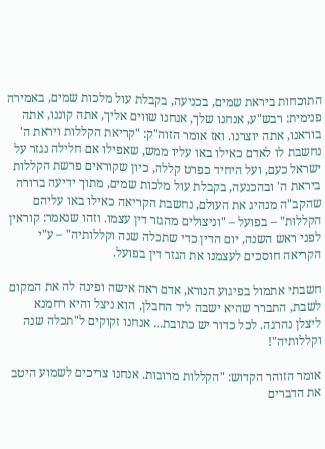התוכחות ביראת שמים, בכניעה, בקבלת עול מלכות שמים, באמירה פנימית: רבש"ע, אנחנו שלך, אנחנו שווים אליך, אתה קוננו, אתה בוראנו, אתה יוצרנו. ואז אומר הזוה"ק: "קריאת הקללות ויראת ה' נחשבת לו לאדם כאילו באו עליו ממש, שאפילו אם חלילה נגזר על ישראל כעם, ועל היחיד כפרט קללה, כיון שקוראים פרשת הקללות ביראת ה' ובהכנעה, בקבלת עול מלכות שמים, מתוך ידיעה ברורה שהקב"ה מנהיג את העולם, נחשבת הקריאה כאילו באו עליהם הקללות" – בפועל – "וניצולים מהגזר דין עצמו. וזהו שנאמר: קוראין לפני ראש השנה, יום הדין כדי שתכלה שנה וקללותיה" – ע"י הקריאה חוסכים לעצמנו את הגזר דין בפועל.

חשבתי אתמול בפיגוע הנורא, אדם ראה אישה ופינה לה את המקום לשבת, התברר שהיא ישבה ליד החבלן, הוא ניצל והיא רחמנא ליצלן נהרגה. לכל כדור יש כתובת… אנחנו זקוקים ל"תכלה שנה וקללותיה"!

אומר הזוהר הקדוש: "הקללות מרובות. אנחנו צריכים לשמוע היטב את הדברים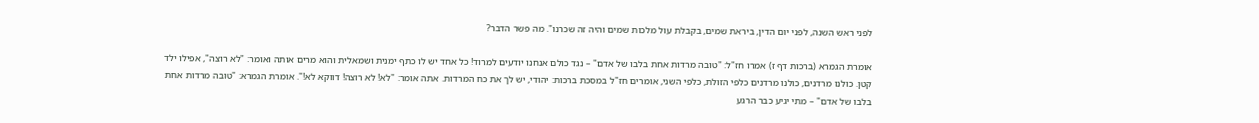לפני ראש השנה, לפני יום הדין, ביראת שמים, בקבלת עול מלכות שמים והיה זה שכרנו". מה פשר הדבר?

אומרת הגמרא (ברכות דף ז) אמרו חז"ל: "טובה מרדות אחת בלבו של אדם" – נגד כולם אנחנו יודעים למרוד! כל אחד יש לו כתף ימנית ושמאלית והוא מרים אותה ואומר: "לא רוצה", אפילו ילד קטן. כולנו מרדנים, כולנו מרדנים כלפי הזולת, כלפי השני, אומרים חז"ל במסכת ברכות: יהודי, יש לך את כח המרדות. אתה אומר: "לא! לא רוצה! דווקא לא!". אומרת הגמרא: "טובה מרדות אחת בלבו של אדם" – מתי יגיע כבר הרגע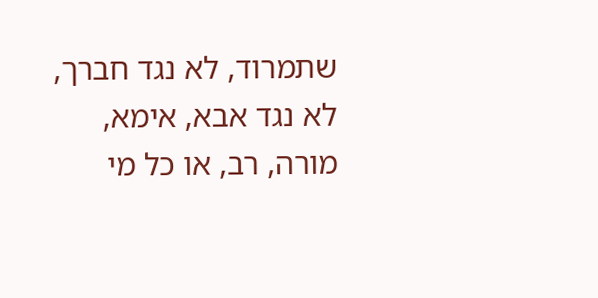שתמרוד, לא נגד חברך, לא נגד אבא, אימא, מורה, רב, או כל מי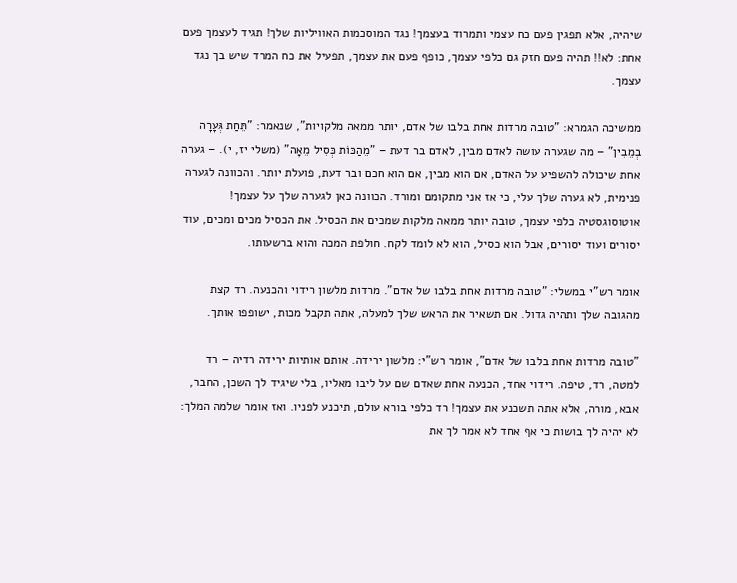שיהיה, אלא תפגין פעם כח עצמי ותמרוד בעצמך! נגד המוסכמות האוויליות שלך! תגיד לעצמך פעם אחת: לא!! תהיה פעם חזק גם כלפי עצמך, כופף פעם את עצמך, תפעיל את כח המרד שיש בך נגד עצמך.

ממשיכה הגמרא: "טובה מרדות אחת בלבו של אדם, יותר ממאה מלקויות", שנאמר: "תֵּחַת גְּעָרָה בְמֵבִין" – מה שגערה עושה לאדם מבין, לאדם בר דעת – "מֵהַכּוֹת כְּסִיל מֵאָה" (משלי יז, י). – גערה אחת שיכולה להשפיע על האדם, אם הוא מבין, אם הוא חכם ובר דעת, פועלת יותר. והכוונה לגערה פנימית, לא גערה שלך עלי, כי אז אני מתקומם ומורד. הכוונה כאן לגערה שלך על עצמך! אוטוסוגסטיה כלפי עצמך, טובה יותר ממאה מלקות שמכים את הכסיל. את הכסיל מכים ומכים, עוד יסורים ועוד יסורים, אבל הוא כסיל, הוא לא לומד לקח. חולפת המכה והוא ברשעותו.

אומר רש"י במשלי: "טובה מרדות אחת בלבו של אדם". מרדות מלשון רידוי והכנעה. רד קצת מהגובה שלך ותהיה גדול. אם תשאיר את הראש שלך למעלה, אתה תקבל מכות, ישופפו אותך.

"טובה מרדות אחת בלבו של אדם", אומר רש"י: מלשון ירידה. אותם אותיות ירידה רדיה – רד למטה, רד, טיפה. רידוי אחד, הכנעה אחת שאדם שם על ליבו מאליו, בלי שיגיד לך השכן, החבר, אבא, מורה, אלא אתה תשכנע את עצמך! רד כלפי בורא עולם, תיכנע לפניו. ואז אומר שלמה המלך: לא יהיה לך בושות כי אף אחד לא אמר לך את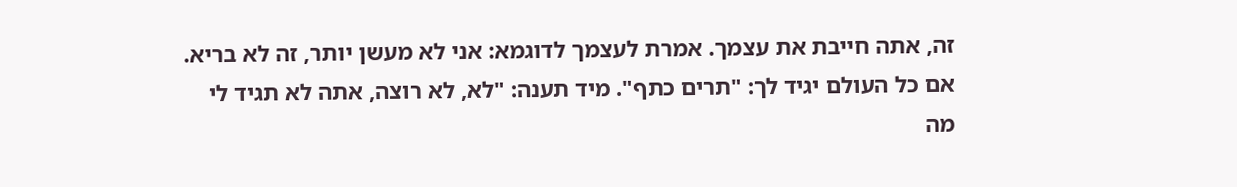זה, אתה חייבת את עצמך. אמרת לעצמך לדוגמא: אני לא מעשן יותר, זה לא בריא. אם כל העולם יגיד לך: "תרים כתף". מיד תענה: "לא, לא רוצה, אתה לא תגיד לי מה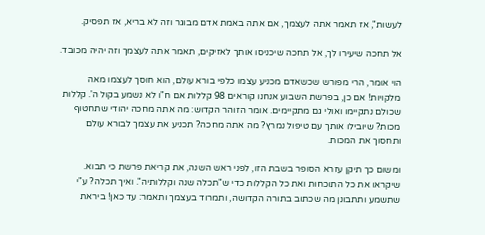לעשות", אז תאמר אתה לעצמך, אם אתה באמת אדם מבוגר וזה לא בריא, אז תפסיק.

אל תחכה שיעירו לך, אל תחכה שיכניסו אותך לאזיקים, תאמר אתה לעצמך וזה יהיה מכובד.

הוי אומר, הרי מפורש שכשאדם מכניע עצמו כלפי בורא עולם, הוא חוסך לעצמו מאה מלקויות! אם כן, בפרשת השבוע אנחנו קוראים 98 קללות אם ח"ו לא נשמע בקול ה'. קללות שכולם נתקיימו ואולי גם מתקיימים. אומר הזוהר הקדוש: מה אתה מחכה יהודי שתחטוף מכות? שיובילו אותך עם טיפול נמרץ? מה אתה מחכה? תכניע את עצמך לבורא עולם ותחסוך את המכות.

ומשום כך תיקן עזרא הסופר בשבת הזו, לפני ראש השנה, את קריאת פרשת כי תבוא. שיקראו את כל התוכחות ואת כל הקללות כדי ש"תכלה שנה וקללותיה". ואיך תכלה? ע"י שתשמע ותתבונן מה שכתוב בתורה הקדושה, ותמרוד בעצמך ותאמר: עד כאן! ביראת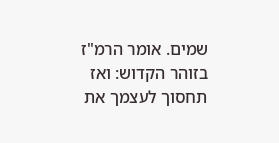שמים. אומר הרמ"ז בזוהר הקדוש: ואז תחסוך לעצמך את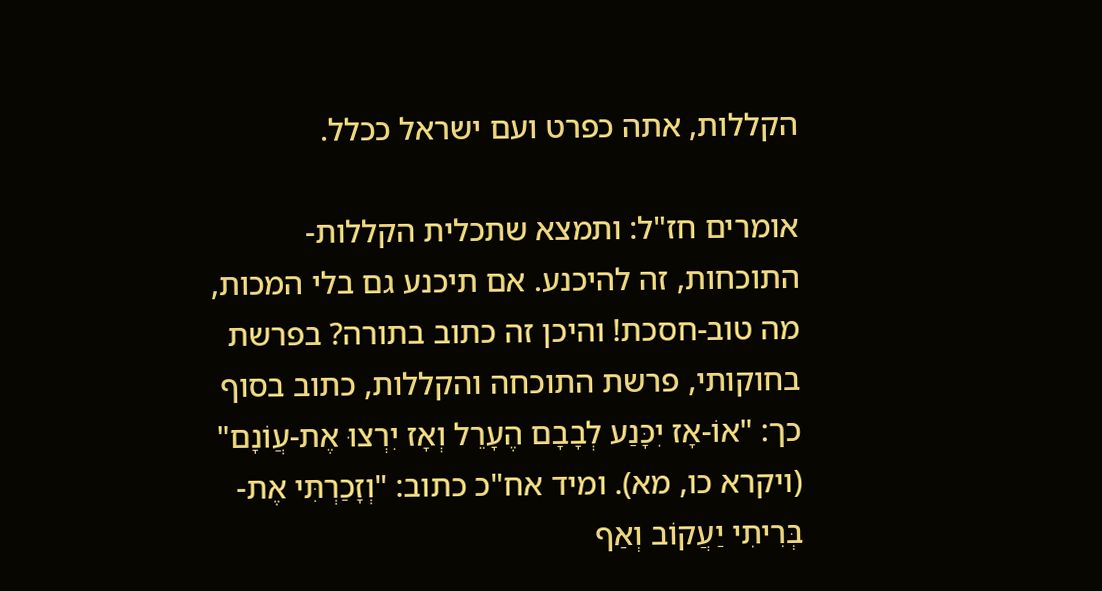הקללות, אתה כפרט ועם ישראל ככלל.

אומרים חז"ל: ותמצא שתכלית הקללות-התוכחות, זה להיכנע. אם תיכנע גם בלי המכות, מה טוב-חסכת! והיכן זה כתוב בתורה? בפרשת בחוקותי, פרשת התוכחה והקללות, כתוב בסוף כך: "אוֹ-אָז יִכָּנַע לְבָבָם הֶעָרֵל וְאָז יִרְצוּ אֶת-עֲוֹנָם" (ויקרא כו, מא). ומיד אח"כ כתוב: "וְזָכַרְתִּי אֶת-בְּרִיתִי יַעֲקוֹב וְאַף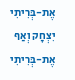אֶת-בְּרִיתִי יִצְחָק וְאַף אֶת-בְּרִיתִי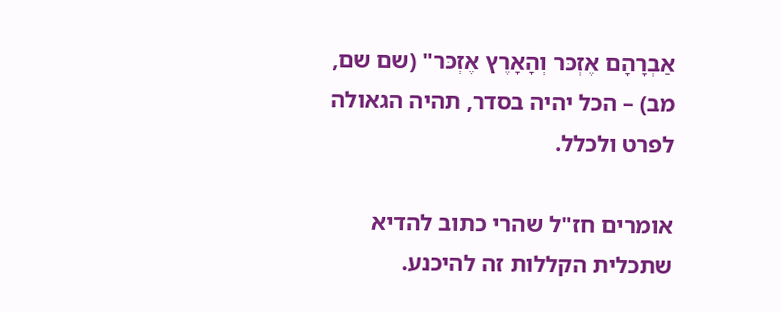אַבְרָהָם אֶזְכּר וְהָאָרֶץ אֶזְכּר" (שם שם, מב) – הכל יהיה בסדר, תהיה הגאולה לפרט ולכלל.

אומרים חז"ל שהרי כתוב להדיא שתכלית הקללות זה להיכנע.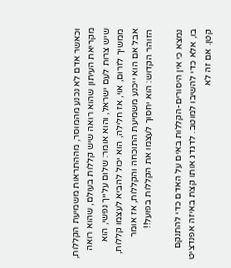וכאשר אדם לא נכנע מהמוסר, מההתראות משמיעת הקללות, מקריאת העיתון שהוא רואה שיש קללות בעולם, שהוא רואה שיש צרות לעם ישראל, והוא אומר: שלום עלייך נפשי, הוא ממשיך לזרום, אוי, אז חלילה, הוא יכול להביא לעצמו קללות, אבל אם הוא ייכנע משמיעת התוכחה והקללות, אז אומר הזוהר הקדוש: הוא יחסוך לעצמו את הקללות בפועל!!

נמצא כי אין היסורים-הקללות באים על האדם כדי להתנקם בו, אלא כדי להשיבו למוטב. לדגדג אותו קצת באיזה אפנדציט קטן. אם זה לא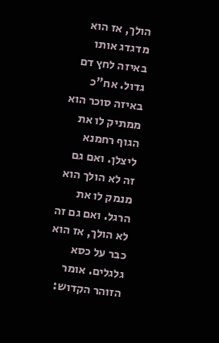הולך, אז הוא מדגדג אותו באיזה לחץ דם גדול. אח"כ באיזה סוכר הוא ממתיק לו את הגוף רחמנא ליצלן. ואם גם זה לא הולך הוא מנמק לו את הרגל. ואם גם זה לא הולך, אז הוא כבר על כסא גלגלים. אומר הזוהר הקדוש: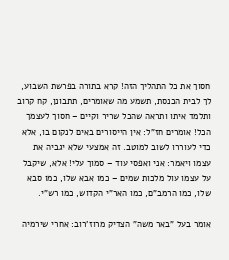חסוך את כל התהליך הזה! קרא בתורה בפרשת השבוע, לך לבית הכנסת, תשמע מה שאומרים, תתבונן, קח קרוב ותלמד איתו ותראה שהכל שריר וקיים – חסוך לעצמך הכל! אומרים חז"ל: אין הייסורים באים לנקום בו, אלא כדי לעוררו לשוב למוטב. זה אמצעי שלא יגביה את עצמו ויאמר: אני ואפסי עוד – סמוך עלי! אלא, שיקבל על עצמו עול מלכות שמים – כמו אבא שלו, כמו סבא שלו, כמו הרמב"ם, כמו האר"י הקדוש, כמו רש"י.

אומר בעל "באר משה" הצדיק מרוז'רוב: אחרי שירמיה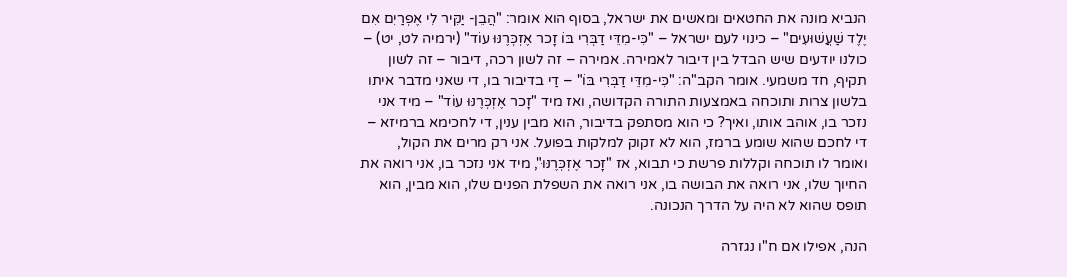הנביא מונה את החטאים ומאשים את ישראל, בסוף הוא אומר: "הֲבֵן- יַקִּיר לִי אֶפְרַיִם אִם יֶלֶד שַׁעֲשׁוּעִים" – כינוי לעם ישראל – "כִּי-מִדֵּי דַבְּרִי בּוֹ זָכר אֶזְכְּרֶנּוּ עוֹד" (ירמיה לט, יט) – כולנו יודעים שיש הבדל בין דיבור לאמירה. אמירה – זה לשון רכה, דיבור – זה לשון תקיף, חד משמעי. אומר הקב"ה: "כִּי-מִדֵּי דַבְּרִי בּוֹ" – דַי בדיבור בו, די שאני מדבר איתו בלשון צרות ותוכחה באמצעות התורה הקדושה, ואז מיד "זָכר אֶזְכְּרֶנּוּ עוֹד" – מיד אני נזכר בו, אוהב אותו, ואיך? כי הוא מסתפק בדיבור, הוא מבין ענין, די לחכימא ברמיזא – די לחכם שהוא שומע ברמז, הוא לא זקוק למלקות בפועל. אני רק מרים את הקול, ואומר לו תוכחה וקללות פרשת כי תבוא, אז "זָכר אֶזְכְּרֶנּוּ", מיד אני נזכר בו, אני רואה את החיוך שלו, אני רואה את הבושה בו, אני רואה את השפלת הפנים שלו, הוא מבין, הוא תופס שהוא לא היה על הדרך הנכונה.

הנה, אפילו אם ח"ו נגזרה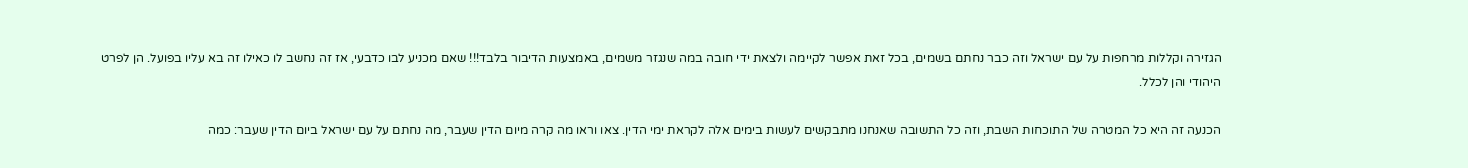הגזירה וקללות מרחפות על עם ישראל וזה כבר נחתם בשמים, בכל זאת אפשר לקיימה ולצאת ידי חובה במה שנגזר משמים, באמצעות הדיבור בלבד!!! שאם מכניע לבו כדבעי, אז זה נחשב לו כאילו זה בא עליו בפועל. הן לפרט היהודי והן לכלל.

הכנעה זה היא כל המטרה של התוכחות השבת, וזה כל התשובה שאנחנו מתבקשים לעשות בימים אלה לקראת ימי הדין. צאו וראו מה קרה מיום הדין שעבר, מה נחתם על עם ישראל ביום הדין שעבר: כמה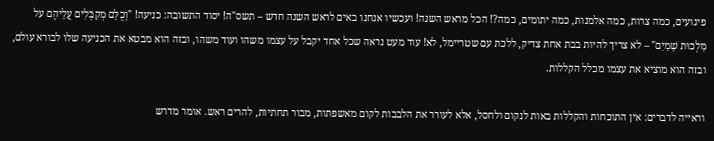פיגועים, כמה צרות, כמה אלמנות, כמה יתומים, כמה?! הכל מראש השנה! ועכשיו אנחנו באים לראש השנה חדש – תשס"ה! יסוד התשובה: כניעה! "וְכֻלָּם מְקַבְּלִים עֲלֵיהֶם על מַלְכוּת שָׁמַיִם" – לא צריך להיות בבת אחת צדיק, ללכת עם שטריימל, לא! עוד מעט נראה שכל אחד יקבל על עצמו משהו ועוד משהו, ובזה הוא מבטא את הכניעה שלו לבורא עולם, ובזה הוא מוציא את עצמו מכלל הקללות.

וראייה לדברים: אין התוכחות והקללות באות לנקום ולחסל, אלא לעורר את הלבבות לקום מאשפתות, מבור תחתיות, להרים ראש. אומר מדרש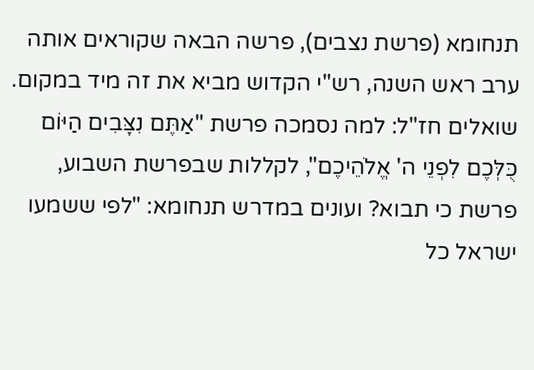תנחומא (פרשת נצבים), פרשה הבאה שקוראים אותה ערב ראש השנה, רש"י הקדוש מביא את זה מיד במקום. שואלים חז"ל: למה נסמכה פרשת "אַתֶּם נִצָּבִים הַיּוֹם כֻּלְּכֶם לִפְנֵי ה' אֱלֹהֵיכֶם", לקללות שבפרשת השבוע, פרשת כי תבוא? ועונים במדרש תנחומא: "לפי ששמעו ישראל כל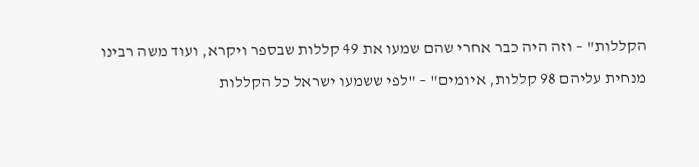הקללות" – וזה היה כבר אחרי שהם שמעו את 49 קללות שבספר ויקרא, ועוד משה רבינו מנחית עליהם 98 קללות, איומים" – "לפי ששמעו ישראל כל הקללות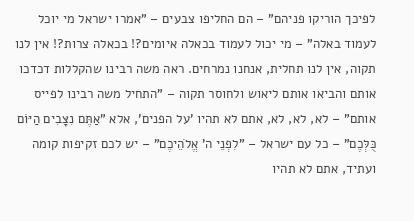לפיכך הוריקו פניהם" – הם החליפו צבעים – "אמרו ישראל מי יוכל לעמוד באלה" – מי יכול לעמוד בכאלה איומים?! בכאלה צרות?! אין לנו תקוה, אין לנו תחלית, אנחנו נמרחים. ראה משה רבינו שהקללות דכדכו אותם והביאו אותם ליאוש ולחוסר תקוה – "התחיל משה רבינו לפייס אותם" – לא, לא, לא, אתם לא תהיו 'על הפנים', אלא "אַתֶּם נִצָּבִים הַיּוֹם כֻּלְּכֶם" – כל עם ישראל – "לִפְנֵי ה' אֱלֹהֵיכֶם" – יש לכם זקיפות קומה ועתיד, אתם לא תהיו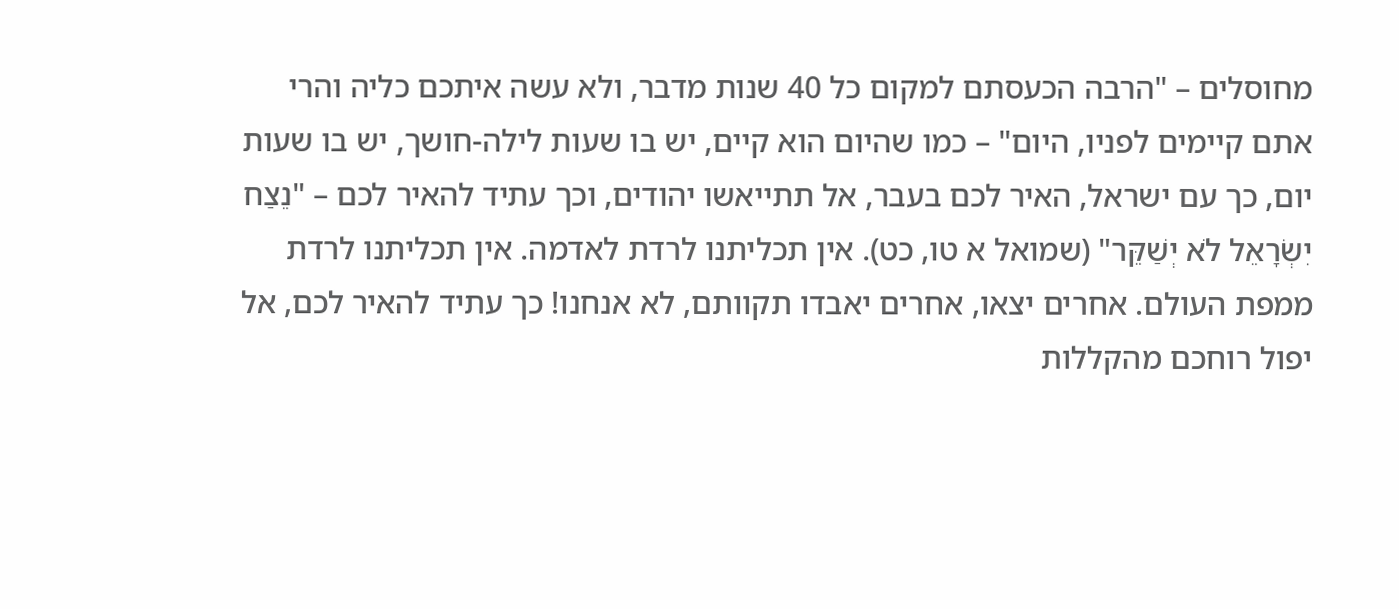מחוסלים – "הרבה הכעסתם למקום כל 40 שנות מדבר, ולא עשה איתכם כליה והרי אתם קיימים לפניו, היום" – כמו שהיום הוא קיים, יש בו שעות לילה-חושך, יש בו שעות יום, כך עם ישראל, האיר לכם בעבר, אל תתייאשו יהודים, וכך עתיד להאיר לכם – "נֵצַח יִשְׂרָאֵל לֹא יְשַׁקֵּר" (שמואל א טו, כט). אין תכליתנו לרדת לאדמה. אין תכליתנו לרדת ממפת העולם. אחרים יצאו, אחרים יאבדו תקוותם, לא אנחנו! כך עתיד להאיר לכם, אל יפול רוחכם מהקללות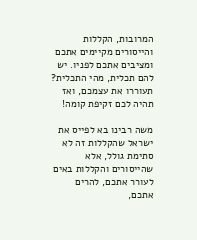המרובות, הקללות והייסורים מקיימים אתכם ומציבים אתכם לפניו. יש להם תכלית, מהי התכלית? תעוררו את עצמכם, ואז תהיה לכם זקיפת קומה!

משה רבינו בא לפייס את ישראל שהקללות זה לא סתימת גולל, אלא שהייסורים והקללות באים לעורר אתכם, להרים אתכם,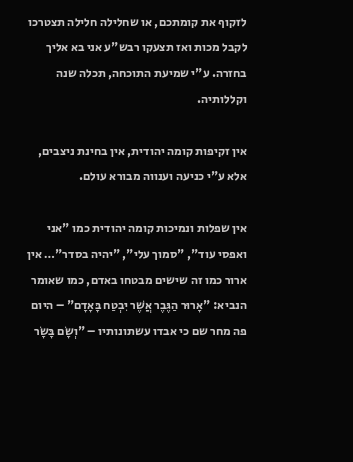לזקוף את קומתכם, או שחלילה חלילה תצטרכו לקבל מכות ואז תצעקו רבש"ע אני בא אליך בחזרה. ע"י שמיעת התוכחה, תכלה שנה וקללותיה.

אין זקיפות קומה יהודית, אין בחינת ניצבים, אלא ע"י כניעה וענווה מבורא עולם.

אין שפלות ונמיכות קומה יהודית כמו "אני ואפסי עוד", "סמוך עלי", "יהיה בסדר"… אין ארור כמו זה שישים מבטחו באדם, כמו שאומר הנביא: "אָרוּר הַגֶּבֶר אֲשֶׁר יִבְטַח בָּאָדָם" – היום פה מחר שם כי אבדו עשתונותיו – "וְשָׂם בָּשָׂר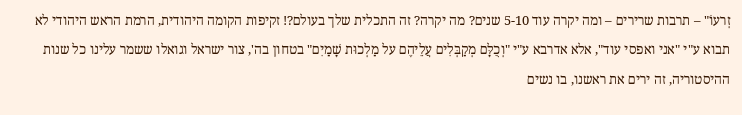זְרעוֹ" – תרבות שרירים – ומה יקרה עוד 5-10 שנים? מה יקרה? זה התכלית שלך בעולם?! זקיפות הקומה היהודית, הרמת הראש היהודי לא תבוא ע"י "אני ואפסי עוד", אלא אדרבא ע"י "וְכֻלָּם מְקַבְּלִים עֲלֵיהֶם על מַלְכוּת שָׁמַיִם" בטחון בה', צור ישראל וגואלו ששמר עלינו כל שנות ההיסטוריה, זה ירים את ראשנו, בו נשים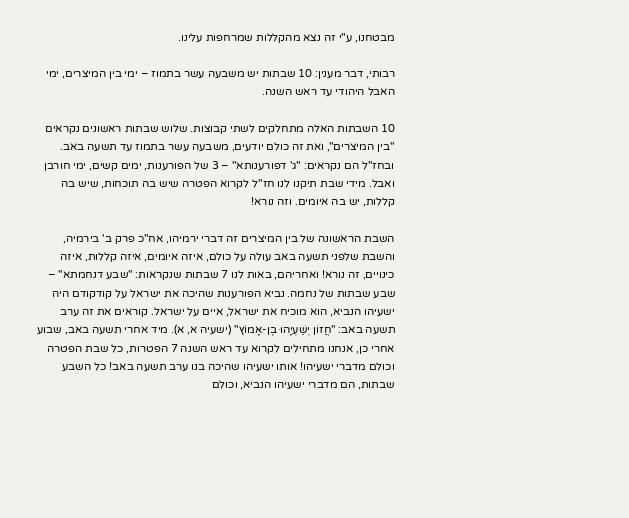מבטחנו, ע"י זה נצא מהקללות שמרחפות עלינו.

רבותי, דבר מענין: 10 שבתות יש משבעה עשר בתמוז – ימי בין המיצרים, ימי האבל היהודי עד ראש השנה.

10 השבתות האלה מתחלקים לשתי קבוצות. שלוש שבתות ראשונים נקראים "בין המיצרים", ואת זה כולם יודעים, משבעה עשר בתמוז עד תשעה באב. ובחז"ל הם נקראים: "ג' דפורענותא" – 3 של הפורענות, ימים קשים, ימי חורבן ואבל. מידי שבת תיקנו לנו חז"ל לקרוא הפטרה שיש בה תוכחות, שיש בה קללות, יש בה איומים. וזה נורא!

השבת הראשונה של בין המיצרים זה דברי ירמיהו, אח"כ פרק ב' בירמיה, והשבת שלפני תשעה באב עולה על כולם, איזה איומים, איזה קללות, איזה כינויים, זה נורא! ואחריהם, באות לנו 7 שבתות שנקראות: "שבע דנחמתא" – שבע שבתות של נחמה. נביא הפורענות שהיכה את ישראל על קודקודם היה ישעיהו הנביא, הוא מוכיח את ישראל, איים על ישראל. קוראים את זה ערב תשעה באב: "חֲזוֹן יְשַׁעְיָהוּ בֶן-אָמוֹץ" (ישעיה א, א). מיד אחרי תשעה באב, שבוע אחרי כן, אנחנו מתחילים לקרוא עד ראש השנה 7 הפטרות, כל שבת הפטרה וכולם מדברי ישעיהו! אותו ישעיהו שהיכה בנו ערב תשעה באב! כל השבע שבתות, הם מדברי ישעיהו הנביא, וכולם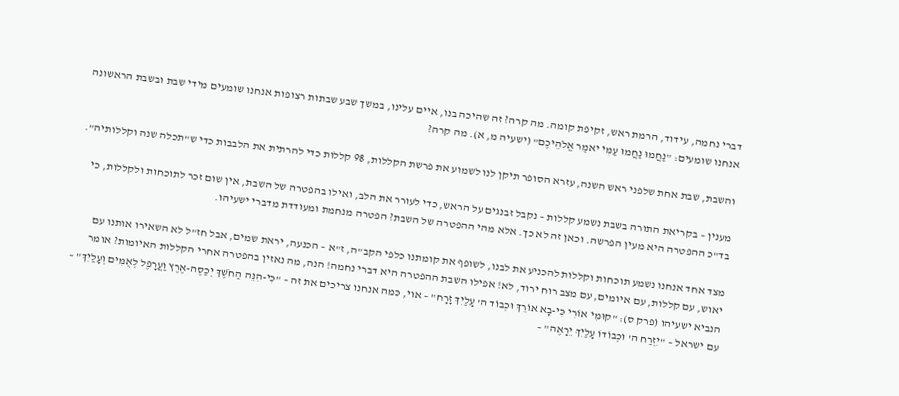דברי נחמה, עידוד, הרמת ראש, זקיפת קומה. מה קרה? זה שהיכה בנו, איים עלינו, במשך שבע שבתות רצופות אנחנו שומעים מידי שבת ובשבת הראשונה אנחנו שומעים: "נַחֲמוּ נַחֲמוּ עַמִּי יאמַר אֱלֹהֵיכֶם" (ישעיה מ, א). מה קרה?

והשבת, שבת אחת שלפני ראש השנה, עזרא הסופר תיקן לנו לשמוע את פרשת הקללות, 98 קללות כדי להרתית את הלבבות כדי ש"תכלה שנה וקללותיה".

מענין – בקריאת התורה בשבת נשמע קללות – נקבל זבנגים על הראש, כדי לעורר את הלב, ואילו בהפטרה של השבת, אין שום זכר לתוכחות ולקללות, כי בד"כ ההפטרה היא מעין הפרשה. וכאן זה לא כך. אלא מהי ההפטרה של השבת? הפטרה מנחמת ומעודדת מדברי ישעיהו.

מצד אחד אנחנו נשמע תוכחות וקללות להכניע את לבנו, לשופף את קומתנו כלפי הקב"ה, ז"א – הכנעה, יראת שמים, אבל חז"ל לא השאירו אותנו עם יאוש, עם קללות, עם איומים, עם מצב רוח ירוד, לא! אפילו השבת ההפטרה היא דברי נחמה! הנה, מה נאזין בהפטרה אחרי הקללות האיומות? אומר הנביא ישעיהו (פרק ס): "קוּמִי אוֹרִי כִּי-בָא אוֹרֵךְ וּכְבוֹד ה' עָלַיִךְ זָרָח" – אוי, כמה אנחנו צריכים את זה – "כִּי-הִנֵּה הַחֹשֶׁךְ יְכַסֶּה-אֶרֶץ וַעֲרָפֶל לְאֻמִּים וְעָלַיִךְ" – עם ישראל – "יִזְרַח ה' וּכְבוֹדוֹ עָלַיִךְ יֵרָאֶה" –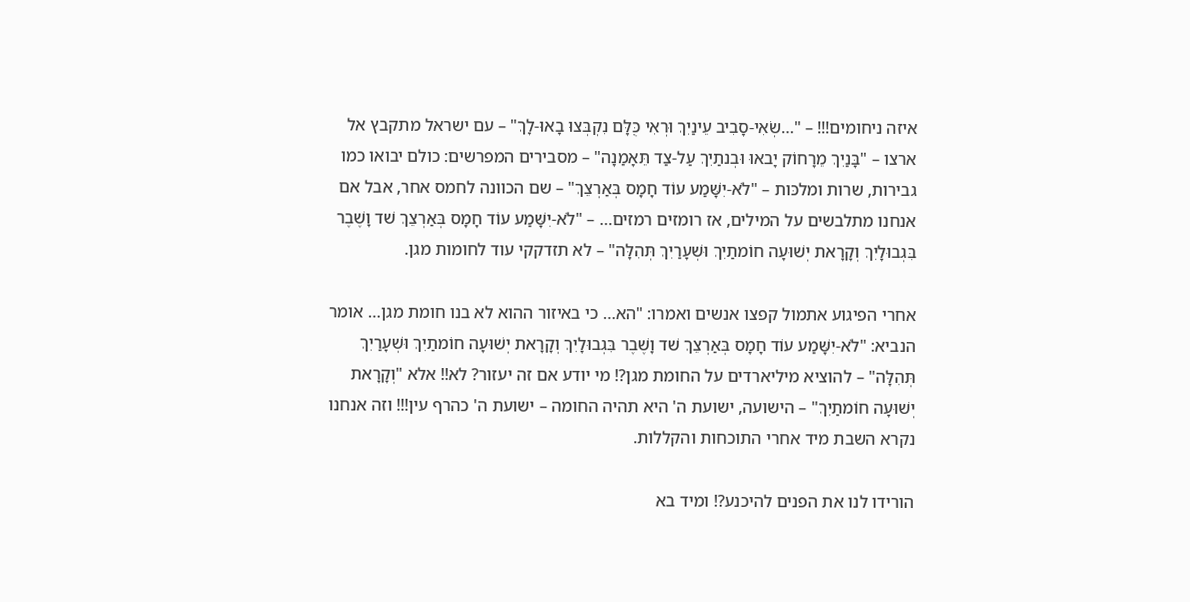איזה ניחומים!!! – "…שְׂאִי-סָבִיב עֵינַיִךְ וּרְאִי כֻּלָּם נִקְבְּצוּ בָאוּ-לָךְ" – עם ישראל מתקבץ אל ארצו – "בָּנַיִךְ מֵרָחוֹק יָבאוּ וּבְנתַיִךְ עַל-צַד תֵּאָמַנָה" – מסבירים המפרשים: כולם יבואו כמו גבירות, שרות ומלכּות – "לֹא-יִשָּׁמַע עוֹד חָמָס בְּאַרְצֵךְ" – שם הכוונה לחמס אחר, אבל אם אנחנו מתלבשים על המילים, אז רומזים רמזים… – "לֹא-יִשָּׁמַע עוֹד חָמָס בְּאַרְצֵךְ שׁד וָשֶׁבֶר בִּגְבוּלָיִךְ וְקָרָאת יְשׁוּעָה חוֹמתַיִךְ וּשְׁעָרַיִךְ תְּהִלָּה" – לא תזדקקי עוד לחומות מגן.

אחרי הפיגוע אתמול קפצו אנשים ואמרו: "הא… כי באיזור ההוא לא בנו חומת מגן… אומר הנביא: "לֹא-יִשָּׁמַע עוֹד חָמָס בְּאַרְצֵךְ שׁד וָשֶׁבֶר בִּגְבוּלָיִךְ וְקָרָאת יְשׁוּעָה חוֹמתַיִךְ וּשְׁעָרַיִךְ תְּהִלָּה" – להוציא מיליארדים על החומת מגן?! מי יודע אם זה יעזור? לא!! אלא "וְקָרָאת יְשׁוּעָה חוֹמתַיִךְ" – הישועה, ישועת ה' היא תהיה החומה – ישועת ה' כהרף עין!!! וזה אנחנו נקרא השבת מיד אחרי התוכחות והקללות.

הורידו לנו את הפנים להיכנע?! ומיד בא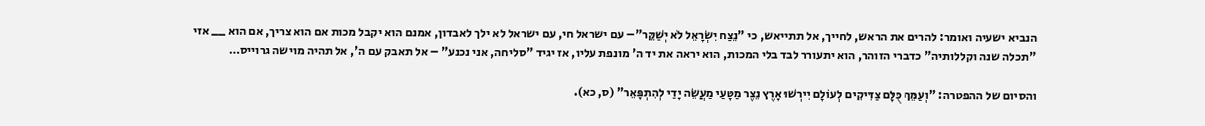הנביא ישעיה ואומר: להרים את הראש, לחייך, אל תתייאש, כי "נֵצַח יִשְׂרָאֵל לֹא יְשַׁקֵּר"– עם ישראל חי, עם ישראל לא ילך לאבדון, אמנם הוא יקבל מכות אם הוא צריך, אם הוא __ אזי "תכלה שנה וקללותיה" כדברי הזוהר, הוא יתעורר לבד בלי המכות, הוא יראה את יד ה' מונפת עליו, אז יגיד "סליחה, אני נכנע" – אל תאבק עם ה', אל תהיה מוישה גרוייס…

והסיום של ההפטרה: "וְעַמֵּךְ כֻּלָּם צַדִּיקִים לְעוֹלָם יִירְשׁוּ אָרֶץ נֵצֶר מַטָּעַי מַעֲשֵׂה יָדַי לְהִתְפָּאֵר" (ס, כא).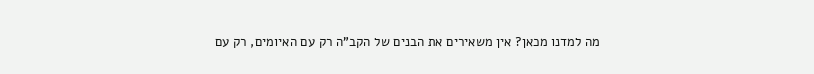מה למדנו מכאן? אין משאירים את הבנים של הקב"ה רק עם האיומים, רק עם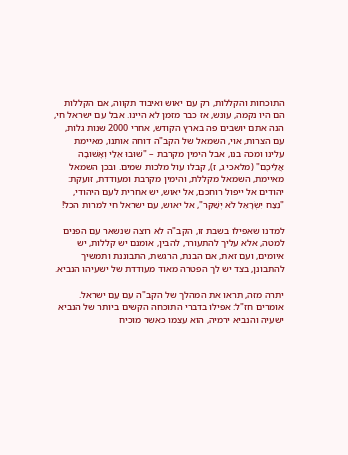התוכחות והקללות, רק עם יאוש ואיבוד תקווה, אם הקללות הם היו נקמה, עונש, אז כבר מזמן לא היינו. אבל עם ישראל חי, הנה אתם יושבים פה בארץ הקודש, אחרי 2000 שנות גלות, עם הצרות, אוי, השמאל של הקב"ה דוחה אותנו, מאיימת עלינו ומכה בנו, אבל הימין מקרבת – "שׁוּבוּ אֵלַי וְאָשׁוּבָה אֲלֵיכֶם" (מלאכי ג, ז), קבלו עול מלכות שמים. ובכן השמאל מאיימת, השמאל מקללת, והימין מקרבת ומעודדת, זועקת: יהודים אל ייפול רוחכם, אל יאוש, יש אחרית לעם היהודי, "נֵצַח יִשְׂרָאֵל לֹא יְשַׁקֵּר", אל יאוש, עם ישראל חי למרות הכל!

למדנו שאפילו בשבת זו, הקב"ה לא רוצה שנשאר עם הפנים למטה, אלא עליך להתעורר, להבין, אומנם יש קללות, יש איומים, ועם זאת, אם הבנת, הרגשת, התבוננת ותמשיך להתבונן, בצד יש לך הפטרה מאוד מעודדת של ישעיהו הנביא.

יתרה מזה, תראו את המהלך של הקב"ה עִם עַם ישראל. אומרים חז"ל: אפילו בדברי התוכחה הקשים ביותר של הנביא ישעיה והנביא ירמיה, הוא עצמו כאשר מוכיח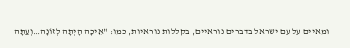ומאיים על עם ישראל בדברים נוראיים, בקללות נוראיות, כמו: "אֵיכָה הָיְתָה לְזוֹנָה…וְעַתָּה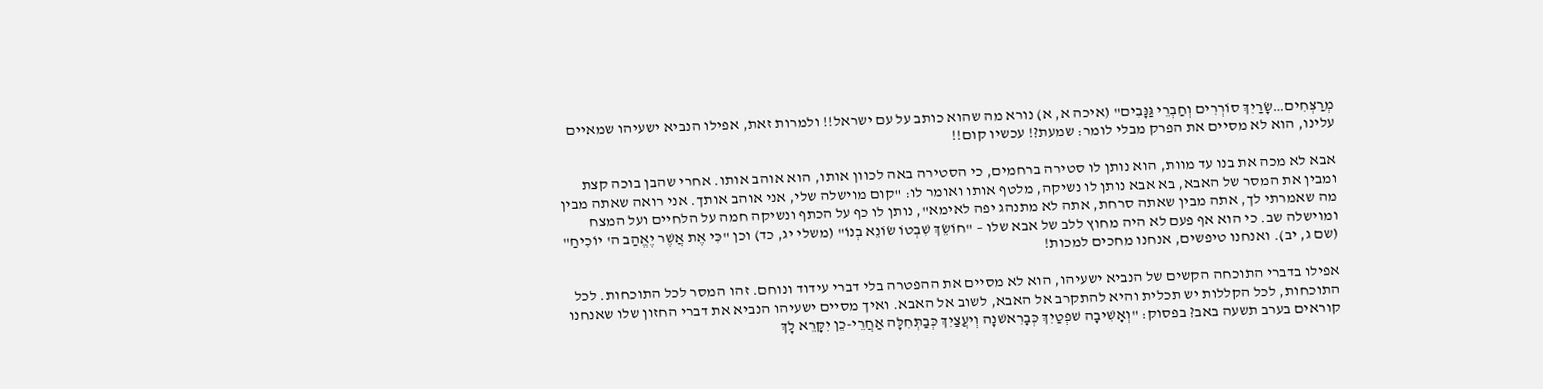מְרַצְּחִים…שָׂרַיִךְ סוֹרְרִים וְחַבְרֵי גַּנָּבִים" (איכה א, א) נורא מה שהוא כותב על עם ישראל!! ולמרות זאת, אפילו הנביא ישעיהו שמאיים עלינו, הוא לא מסיים את הפרק מבלי לומר: שמעת?! עכשיו קום!!

אבא לא מכה את בנו עד מוות, הוא נותן לו סטירה ברחמים, כי הסטירה באה לכוון אותו, הוא אוהב אותו. אחרי שהבן בוכה קצת ומבין את המסר של האבא, בא אבא נותן לו נשיקה, מלטף אותו ואומר לו: "קום מוישלה שלי, אני אוהב אותך. אני רואה שאתה מבין מה שאמרתי לך, אתה מבין שאתה סרחת, אתה לא מתנהג יפה לאימא", נותן לו כף על הכתף ונשיקה חמה על הלחיים ועל המצח ומוישלה שב. כי הוא אף פעם לא היה מחוץ ללב של אבא שלו – "חוֹשֵׂךְ שִׁבְטוֹ שׂוֹנֵא בְנוֹ" (משלי יג, כד) וכן "כִּי אֶת אֲשֶׁר יֶאֱהַב ה' יוֹכִיחַ" (שם ג, יב). ואנחנו טיפשים, אנחנו מחכים למכות!

אפילו בדברי התוכחה הקשים של הנביא ישעיהו, הוא לא מסיים את ההפטרה בלי דברי עידוד ונוחם. זהו המסר לכל התוכחות. לכל התוכחות, לכל הקללות יש תכלית והיא להתקרב אל האבא, לשוב אל האבא. ואיך מסיים ישעיהו הנביא את דברי החזון שלו שאנחנו קוראים בערב תשעה באב? בפסוק: "וְאָשִׁיבָה שׁפְטַיִךְ כְּבָרִאשׁנָה וְיעֲצַיִךְ כְּבַתְּחִלָּה אַחֲרֵי-כֵן יִקָּרֵא לָךְ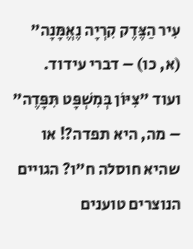עִיר הַצֶּדֶק קִרְיָה נֶאֱמָּנָה" (א, כו) – דברי עידוד. ועוד "צִיּוֹן בְּמִשְׁפָּט תִּפָּדֶה" – מה, היא תפדה?! או שהיא חוסלה ח"ו? הגויים הנוצרים טוענים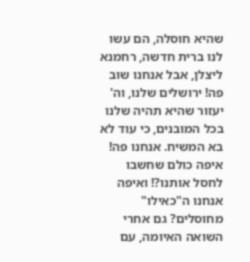שהיא חוסלה, הם עשו לנו ברית חדשה, רחמנא ליצלן, אבל אנחנו שוב פה! ירושלים שלנו, וה' יעזור שהיא תהיה שלנו בכל המובנים, כי עוד לא בא המשיח. אנחנו פה! איפה כולם שחשבו לחסל אותנו?! ואיפה אנחנו ה"כאילו" מחוסלים? גם אחרי השואה האיומה, עם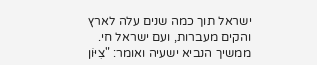ישראל תוך כמה שנים עלה לארץ והקים מעברות, ועם ישראל חי. ממשיך הנביא ישעיה ואומר: "צִיּוֹן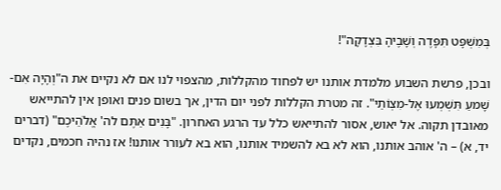בְּמִשְׁפָּט תִּפָּדֶה וְשָׁבֶיהָ בִּצְדָקָה"!

ובכן, פרשת השבוע מלמדת אותנו יש לפחוד מהקללות, מהצפוי לנו אם לא נקיים את ה"וְהָיָה אִם-שָׁמעַ תִּשְׁמְעוּ אֶל-מִצְוֹתַי". זה מטרת הקללות לפני יום הדין, אך בשום פנים ואופן אין להתייאש מאובדן תקוה. אל יאוש, אסור להתייאש כלל עד הרגע האחרון. "בָּנִים אַתֶּם לה' אֱלֹהֵיכֶם" (דברים יד, א) – ה' אוהב אותנו, הוא לא בא להשמיד אותנו, הוא בא לעורר אותנו! אז נהיה חכמים, נקדים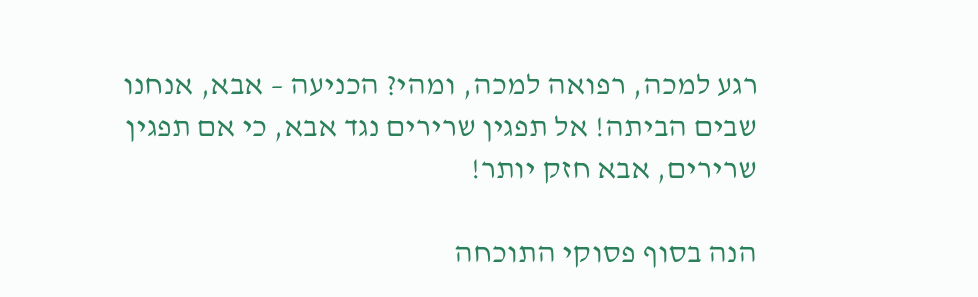רגע למכה, רפואה למכה, ומהי? הכניעה – אבא, אנחנו שבים הביתה! אל תפגין שרירים נגד אבא, כי אם תפגין שרירים, אבא חזק יותר!

הנה בסוף פסוקי התוכחה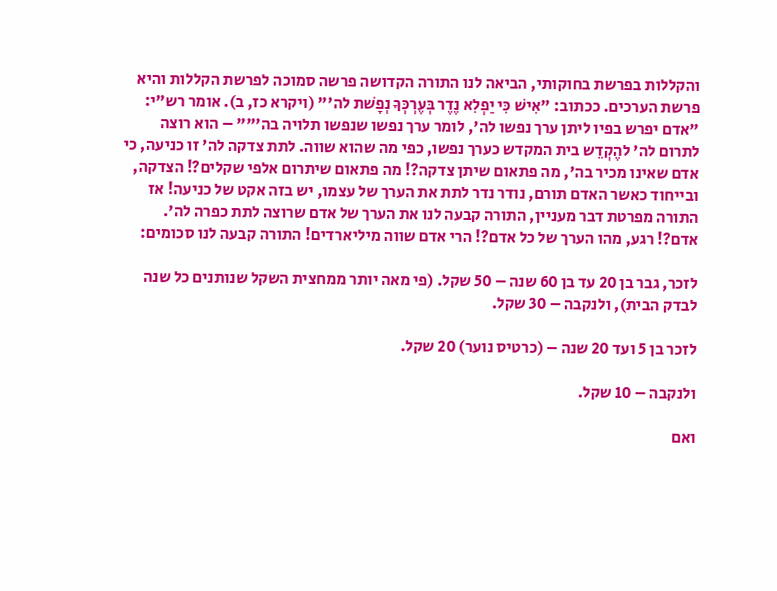והקללות בפרשת בחוקותי, הביאה לנו התורה הקדושה פרשה סמוכה לפרשת הקללות והיא פרשת הערכים. ככתוב: "אִישׁ כִּי יַפְלִא נֶדֶר בְּעֶרְכְּךָ נְפָשׁת לה'" (ויקרא כז, ב). אומר רש"י: "אדם יפרש בפיו ליתן ערך נפשו לה', לומר ערך נפשו שנפשו תלויה בה'"" – הוא רוצה לתרום לה' להֶקְדֵש בית המקדש כערך נפשו, כפי מה שהוא שווה. לתת צדקה לה' זו כניעה, כי אדם שאינו מכיר בה', מה פתאום שיתן צדקה?! מה פתאום שיתרום אלפי שקלים?! הצדקה, ובייחוד כאשר האדם תורם, נודר נדר לתת את הערך של עצמו, יש בזה אקט של כניעה! אז התורה מפרטת דבר מעניין, התורה קבעה לנו את הערך של אדם שרוצה לתת כפרה לה'. אדם?! רגע, מהו הערך של כל אדם?! הרי אדם שווה מיליארדים! התורה קבעה לנו סכומים:

לזכר, גבר בן 20 עד בן 60 שנה – 50 שקל. (פי מאה יותר ממחצית השקל שנותנים כל שנה לבדק הבית), ולנקבה – 30 שקל.

לזכר בן 5 ועד 20 שנה – (כרטיס נוער) 20 שקל.

ולנקבה – 10 שקל.

ואם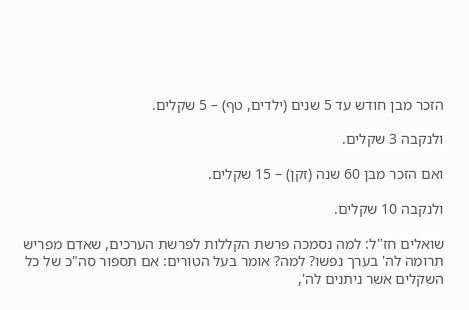הזכר מבן חודש עד 5 שנים (ילדים, טף) – 5 שקלים.

ולנקבה 3 שקלים.

ואם הזכר מבן 60 שנה (זקן) – 15 שקלים.

ולנקבה 10 שקלים.

שואלים חז"ל: למה נסמכה פרשת הקללות לפרשת הערכים, שאדם מפריש תרומה לה' בערך נפשו? למה? אומר בעל הטורים: אם תספור סה"כ של כל השקלים אשר ניתנים לה',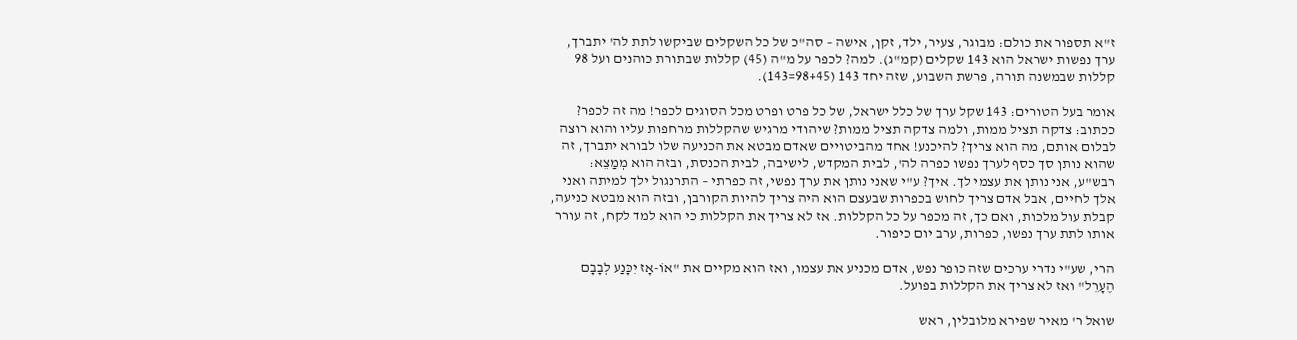ז"א תספור את כולם: מבוגר, צעיר, ילד, זקן, אישה – סה"כ של כל השקלים שביקשו לתת לה' יתברך, ערך נפשות ישראל הוא 143 שקלים (קמ"ג). למה? לכפר על מ"ה (45) קללות שבתורת כוהנים ועל 98 קללות שבמשנה תורה, פרשת השבוע, שזה יחד 143 (98+45=143).

אומר בעל הטורים: 143 שקל ערך של כלל ישראל, של כל פרט ופרט מכל הסוגים לכפר! מה זה לכפר? ככתוב: צדקה תציל ממות, ולמה צדקה תציל ממות? שיהודי מרגיש שהקללות מרחפות עליו והוא רוצה לבלום אותם, מה הוא צריך? להיכנע! אחד מהביטויים שאדם מבטא את הכניעה שלו לבורא יתברך, זה שהוא נותן סך כסף לערך נפשו כפרה לה', לבית המקדש, לישיבה, לבית הכנסת, ובזה הוא מְמַצֵא: רבש"ע, אני נותן את עצמי לך. איך? ע"י שאני נותן את ערך נפשי, זה כפרתי – התרנגול ילך למיתה ואני אלך לחיים, אבל אדם צריך לחוש בכפרות שבעצם הוא היה צריך להיות הקורבן, ובזה הוא מבטא כניעה, קבלת עול מלכות, ואם כך, זה מכפר על כל הקללות. אז לא צריך את הקללות כי הוא למד לקח, זה עורר אותו לתת ערך נפשו, כפרות, ערב יום כיפור.

הרי, שע"י נדרי ערכים שזה כופר נפש, אדם מכניע את עצמו, ואז הוא מקיים את "אוֹ-אָז יִכָּנַע לְבָבָם הֶעָרֵל" ואז לא צריך את הקללות בפועל.

שואל ר' מאיר שפירא מלובלין, ראש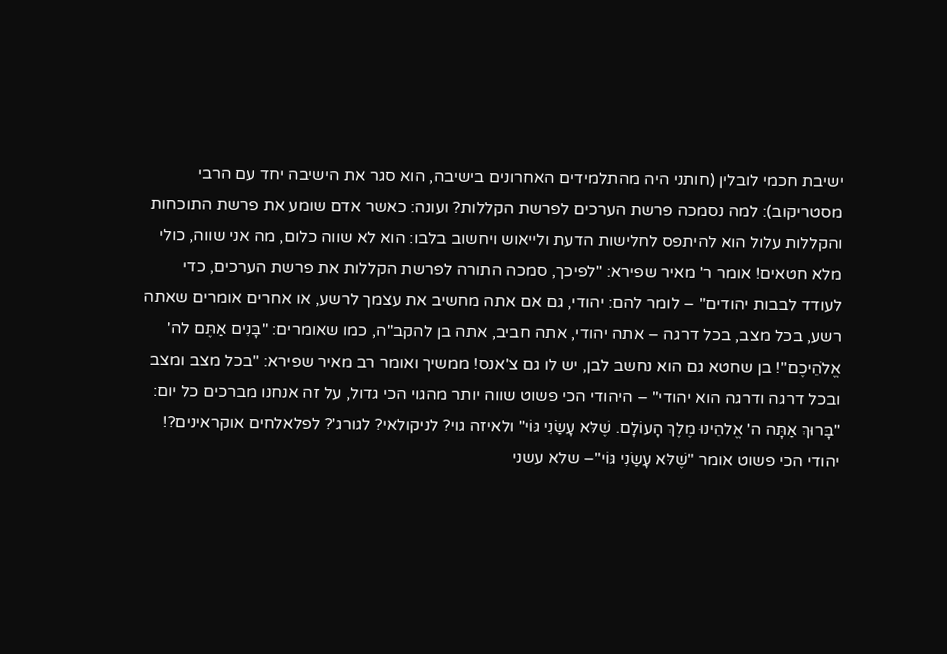ישיבת חכמי לובלין (חותני היה מהתלמידים האחרונים בישיבה, הוא סגר את הישיבה יחד עם הרבי מסטריקוב): למה נסמכה פרשת הערכים לפרשת הקללות? ועונה: כאשר אדם שומע את פרשת התוכחות והקללות עלול הוא להיתפס לחלישות הדעת ולייאוש ויחשוב בלבו: הוא לא שווה כלום, מה אני שווה, כולי מלא חטאים! אומר ר' מאיר שפירא: "לפיכך, סמכה התורה לפרשת הקללות את פרשת הערכים, כדי לעודד לבבות יהודים" – לומר להם: יהודי, גם אם אתה מחשיב את עצמך לרשע, או אחרים אומרים שאתה רשע, בכל מצב, בכל דרגה – אתה יהודי, אתה חביב, אתה בן להקב"ה, כמו שאומרים: "בָּנִים אַתֶּם לה' אֱלֹהֵיכֶם"! בן שחטא גם הוא נחשב לבן, יש לו גם צ'אנס! ממשיך ואומר רב מאיר שפירא: "בכל מצב ומצב ובכל דרגה ודרגה הוא יהודי" – היהודי הכי פשוט שווה יותר מהגוי הכי גדול, על זה אנחנו מברכים כל יום: "בָּרוּךְ אַתָּה ה' אֱלהֵינוּ מֶלֶךְ הָעוֹלָם. שֶׁלּא עָשַׂנִי גּוֹי" ולאיזה גוי? לניקולאי? לגורג'? לפלאלחים אוקראינים?! יהודי הכי פשוט אומר "שֶׁלּא עָשַׂנִי גּוֹי"– שלא עשני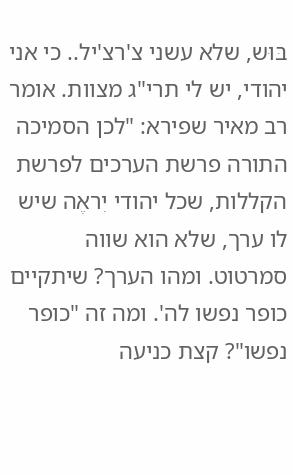בּוּש, שלא עשני צ'רצ'יל.. כי אני יהודי, יש לי תרי"ג מצוות. אומר רב מאיר שפירא: "לכן הסמיכה התורה פרשת הערכים לפרשת הקללות, שכל יהודי יִראֶה שיש לו ערך, שלא הוא שווה סמרטוט. ומהו הערך? שיתקיים כופר נפשו לה'. ומה זה "כופר נפשו"? קצת כניעה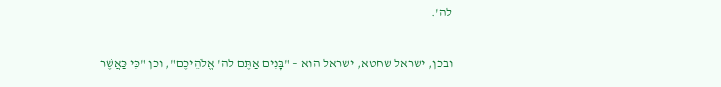לה'.

ובכן, ישראל שחטא, ישראל הוא – "בָּנִים אַתֶּם לה' אֱלֹהֵיכֶם", וכן "כִּי כַּאֲשֶׁר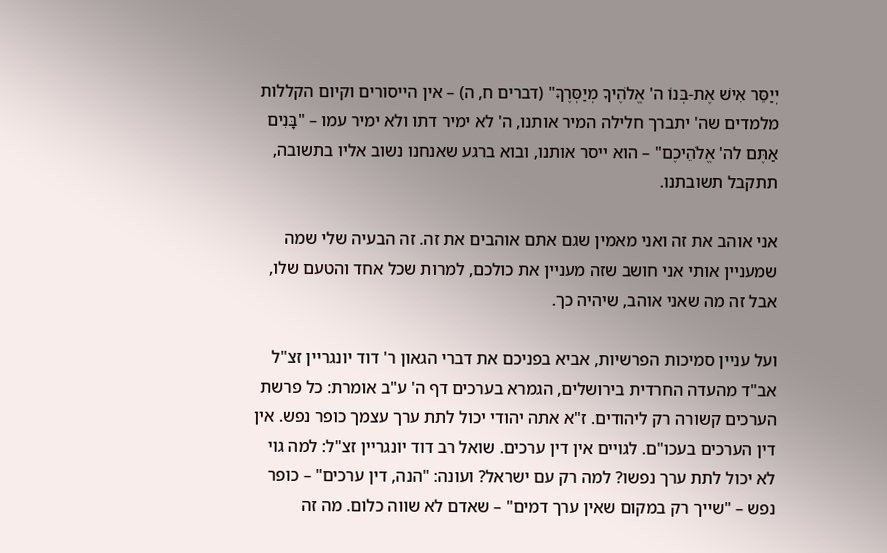יְיַסֵּר אִישׁ אֶת-בְּנוֹ ה' אֱלֹהֶיךָ מְיַסְּרֶךָּ" (דברים ח, ה) – אין הייסורים וקיום הקללות מלמדים שה' יתברך חלילה המיר אותנו, ה' לא ימיר דתו ולא ימיר עמו – "בָּנִים אַתֶּם לה' אֱלֹהֵיכֶם" – הוא ייסר אותנו, ובוא ברגע שאנחנו נשוב אליו בתשובה, תתקבל תשובתנו.

אני אוהב את זה ואני מאמין שגם אתם אוהבים את זה. זה הבעיה שלי שמה שמעניין אותי אני חושב שזה מעניין את כולכם, למרות שכל אחד והטעם שלו, אבל זה מה שאני אוהב, שיהיה כך.

ועל עניין סמיכות הפרשיות, אביא בפניכם את דברי הגאון ר' דוד יונגריין זצ"ל אב"ד מהעדה החרדית בירושלים, הגמרא בערכים דף ה' ע"ב אומרת: כל פרשת הערכים קשורה רק ליהודים. ז"א אתה יהודי יכול לתת ערך עצמך כופר נפש. אין דין הערכים בעכו"ם. לגויים אין דין ערכים. שואל רב דוד יונגריין זצ"ל: למה גוי לא יכול לתת ערך נפשו? למה רק עם ישראל? ועונה: "הנה, דין ערכים" – כופר נפש – "שייך רק במקום שאין ערך דמים" – שאדם לא שווה כלום. מה זה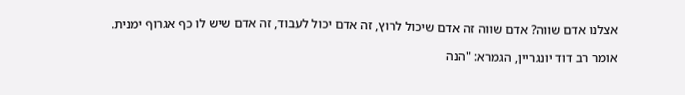אצלנו אדם שווה? אדם שווה זה אדם שיכול לרוץ, זה אדם יכול לעבוד, זה אדם שיש לו כף אגרוף ימנית.

אומר רב דוד יונגריין, הגמרא: "הנה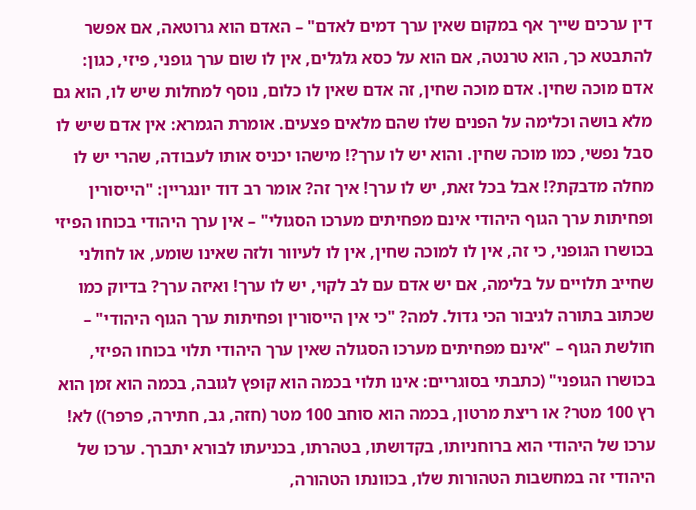דין ערכים שייך אף במקום שאין ערך דמים לאדם" – האדם הוא גרוטאה, אם אפשר להתבטא כך, הוא טרנטה, אם הוא על כסא גלגלים, אין לו שום ערך גופני, פיזי, כגון: אדם מוכה שחין. אדם מוכה שחין, זה אדם שאין לו כלום, נוסף למחלות שיש לו, הוא גם מלא בושה וכלימה על הפנים שלו שהם מלאים פצעים. אומרת הגמרא: אין אדם שיש לו סבל נפשי, כמו מוכה שחין. והוא יש לו ערך?! מישהו יכניס אותו לעבודה, שהרי יש לו מחלה מדבקת?! אבל בכל זאת, יש לו ערך! איך זה? אומר רב דוד יונגריין: "הייסורין ופחיתות ערך הגוף היהודי אינם מפחיתים מערכו הסגולי" – אין ערך היהודי בכוחו הפיזי בכושרו הגופני, כי זה, אין לו למוכה שחין, אין לו לעיוור ולזה שאינו שומע, או לחולני שחייב תלויים על בלימה, אם יש אדם עם לב לקוי, יש לו ערך! ואיזה ערך? בדיוק כמו שכתוב בתורה לגיבור הכי גדול. למה? "כי אין הייסורין ופחיתות ערך הגוף היהודי" – חולשת הגוף – "אינם מפחיתים מערכו הסגולה שאין ערך היהודי תלוי בכוחו הפיזי, בכושרו הגופני" (כתבתי בסוגריים: אינו תלוי בכמה הוא קופץ לגובה, בכמה הוא זמן הוא רץ 100 מטר? או ריצת מרטון, בכמה הוא סוחב 100 מטר (חזה, גב, חתירה, פרפר)) לא! ערכו של היהודי הוא ברוחניותו, בקדושתו, בטהרתו, בכניעתו לבורא יתברך. ערכו של היהודי זה במחשבות הטהורות שלו, בכוונתו הטהורה,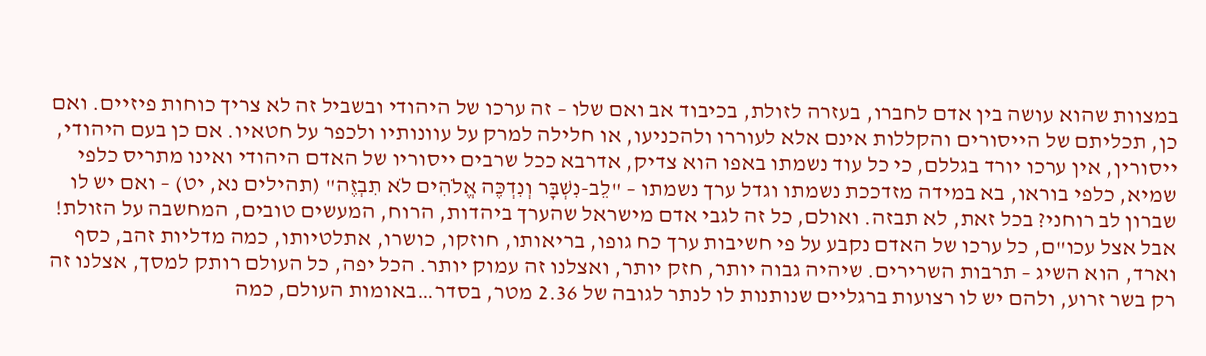במצוות שהוא עושה בין אדם לחברו, בעזרה לזולת, בכיבוד אב ואם שלו – זה ערכו של היהודי ובשביל זה לא צריך כוחות פיזיים. ואם כן, תכליתם של הייסורים והקללות אינם אלא לעוררו ולהכניעו, או חלילה למרק על עוונותיו ולכפר על חטאיו. אם כן בעם היהודי, ייסורין, אין ערכו יורד בגללם, כי כל עוד נשמתו באפו הוא צדיק, אדרבא ככל שרבים ייסוריו של האדם היהודי ואינו מתריס כלפי שמיא, כלפי בוראו, בא במידה מזדככת נשמתו וגדל ערך נשמתו – "לֵב-נִשְׁבָּר וְנִדְכֶּה אֱלֹהִים לֹא תִבְזֶה" (תהילים נא, יט) – ואם יש לו שברון לב רוחני? בכל זאת, לא תבזה. ואולם, כל זה לגבי אדם מישראל שהערך ביהדות, הרוח, המעשים טובים, המחשבה על הזולת! אבל אצל עכו"ם, כל ערכו של האדם נקבע על פי חשיבות ערך כח גופו, בריאותו, חוזקו, כושרו, אתלטיותו, כמה מדליות זהב, כסף וארד, הוא השיג – תרבות השרירים. שיהיה גבוה יותר, חזק יותר, ואצלנו זה עמוק יותר. הכל יפה, כל העולם רותק למסך, אצלנו זה רק בשר זרוע, ולהם יש לו רצועות ברגליים שנותנות לו לנתר לגובה של 2.36 מטר, בסדר…באומות העולם, כמה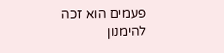פעמים הוא זכה להימנון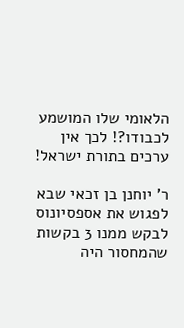הלאומי שלו המושמע לכבודו?! לכך אין ערכים בתורת ישראל!

ר' יוחנן בן זכאי שבא לפגוש את אספסיונוס לבקש ממנו 3 בקשות שהמחסור היה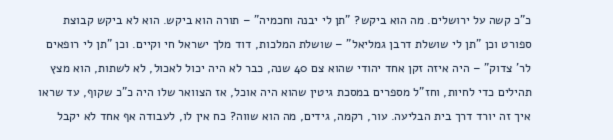כ"כ קשה על ירושלים. מה הוא ביקש? "תן לי יבנה וחכמיה" – תורה הוא ביקש. הוא לא ביקש קבוצת ספורט וכן "תן לי שושלת דרבן גמליאל" – שושלת המלכות, דוד מלך ישראל חי וקיים. וכן "תן לי רופאים לר' צדוק" – היה איזה זקן אחד יהודי שהוא צם 40 שנה, כבר לא היה יכול לאכול, לא לשתות, הוא מצץ תהילים כדי לחיות, וחז"ל מספרים במסכת גיטין שהוא היה אוכל, אז הצוואר שלו היה כ"כ שקוף, עד שראו איך זה יורד דרך בית הבליעה. עור, רקמה, גידים, מה הוא שווה? כח אין לו, לעבודה אף אחד לא יקבל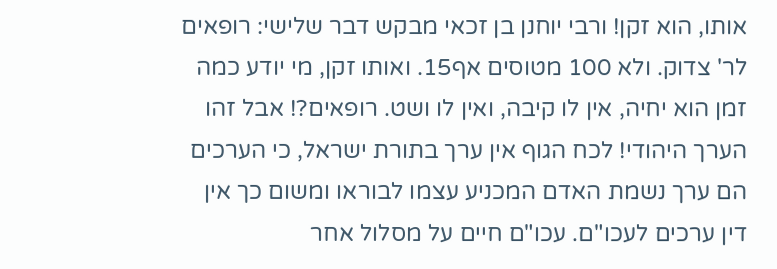אותו, הוא זקן! ורבי יוחנן בן זכאי מבקש דבר שלישי: רופאים לר' צדוק. ולא 100 מטוסים אף15. ואותו זקן, מי יודע כמה זמן הוא יחיה, אין לו קיבה, ואין לו ושט. רופאים?! אבל זהו הערך היהודי! לכח הגוף אין ערך בתורת ישראל, כי הערכים הם ערך נשמת האדם המכניע עצמו לבוראו ומשום כך אין דין ערכים לעכו"ם. עכו"ם חיים על מסלול אחר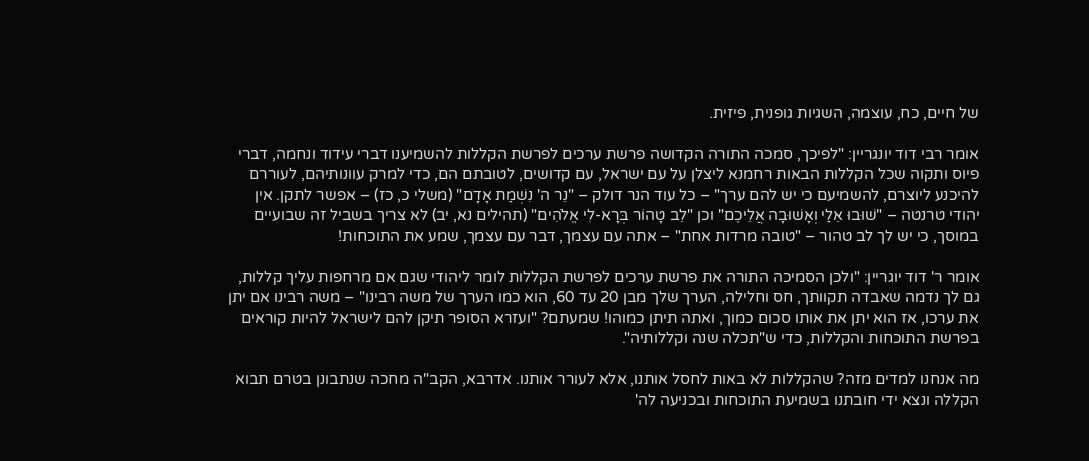של חיים, כח, עוצמה, השגיות גופנית, פיזית.

אומר רבי דוד יונגריין: "לפיכך, סמכה התורה הקדושה פרשת ערכים לפרשת הקללות להשמיענו דברי עידוד ונחמה, דברי פיוס ותקוה שכל הקללות הבאות רחמנא ליצלן על עם ישראל, עם קדושים, לטובתם הם, כדי למרק עוונותיהם, לעוררם להיכנע ליוצרם, להשמיעם כי יש להם ערך" – כל עוד הנר דולק – "נֵר ה' נִשְׁמַת אָדָם" (משלי כ, כז) – אפשר לתקן. אין יהודי טרנטה – "שׁוּבוּ אֵלַי וְאָשׁוּבָה אֲלֵיכֶם" וכן "לֵב טָהוֹר בְּרָא-לִי אֱלֹהִים" (תהילים נא, יב) לא צריך בשביל זה שבועיים במוסך, כי יש לך לב טהור – "טובה מרדות אחת" – אתה עם עצמך, דבר עם עצמך, שמע את התוכחות!

אומר ר' דוד יוגריין: "ולכן הסמיכה התורה את פרשת ערכים לפרשת הקללות לומר ליהודי שגם אם מרחפות עליך קללות, גם לך נדמה שאבדה תקוותך, חס וחלילה, הערך שלך מבן 20 עד 60, הוא כמו הערך של משה רבינו" – משה רבינו אם יתן את ערכו, אז הוא יתן את אותו סכום כמוך, ואתה תיתן כמוהו! שמעתם? "ועזרא הסופר תיקן להם לישראל להיות קוראים בפרשת התוכחות והקללות, כדי ש"תכלה שנה וקללותיה".

מה אנחנו למדים מזה? שהקללות לא באות לחסל אותנו, אלא לעורר אותנו. אדרבא, הקב"ה מחכה שנתבונן בטרם תבוא הקללה ונצא ידי חובתנו בשמיעת התוכחות ובכניעה לה'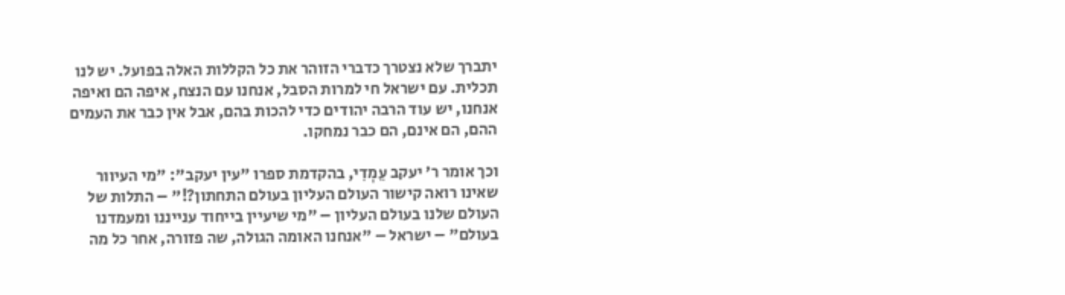יתברך שלא נצטרך כדברי הזוהר את כל הקללות האלה בפועל. יש לנו תכלית. עם ישראל חי למרות הסבל, אנחנו עם הנצח, איפה הם ואיפה אנחנו, יש עוד הרבה יהודים כדי להכות בהם, אבל אין כבר את העמים ההם, הם אינם, הם כבר נמחקו.

וכך אומר ר' יעקב עֵמְדִי, בהקדמת ספרו "עין יעקב": "מי העיוור שאינו רואה קישור העולם העליון בעולם התחתון?!" – התלות של העולם שלנו בעולם העליון – "מי שיעיין בייחוד ענייננו ומעמדנו בעולם" – ישראל – "אנחנו האומה הגולה, שה פזורה, אחר כל מה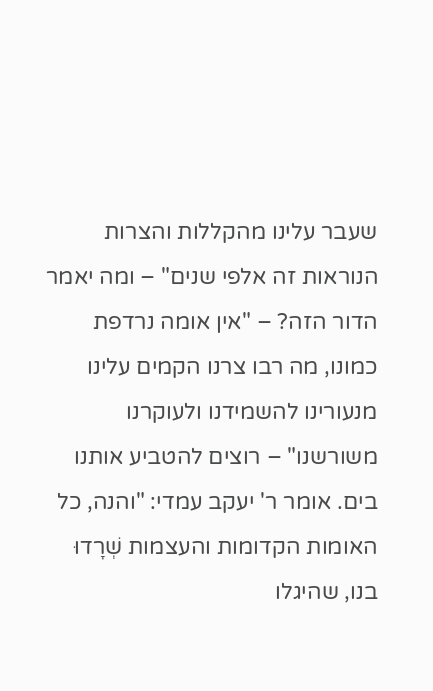שעבר עלינו מהקללות והצרות הנוראות זה אלפי שנים" – ומה יאמר הדור הזה? – "אין אומה נרדפת כמונו, מה רבו צרנו הקמים עלינו מנעורינו להשמידנו ולעוקרנו משורשנו" – רוצים להטביע אותנו בים. אומר ר' יעקב עמדי: "והנה, כל האומות הקדומות והעצמות שְׁרָדוּ בנו, שהיגלו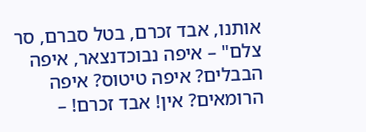אותנו, אבד זכרם, בטל סברם, סר צלם" – איפה נבוכדנצאר, איפה הבבלים? איפה טיטוס? איפה הרומאים? אין! אבד זכרם! –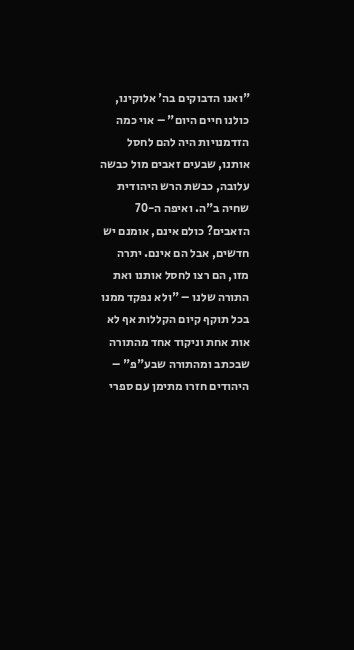"ואנו הדבוקים בה' אלוקינו, כולנו חיים היום" – אוי כמה הזדמנויות היה להם לחסל אותנו, שבעים זאבים מול כבשה עלובה, כבשת הרש היהודית שחיה ב"ה. ואיפה ה-70 הזאבים? כולם אינם, אומנם יש חדשים, אבל הם אינם. יתרה מזו, הם רצו לחסל אותנו ואת התורה שלנו – "ולא נפקד ממנו בכל תוקף קיום הקללות אף לא אות אחת וניקוד אחד מהתורה שבכתב ומהתורה שבע"פ" – היהודים חזרו מתימן עם ספרי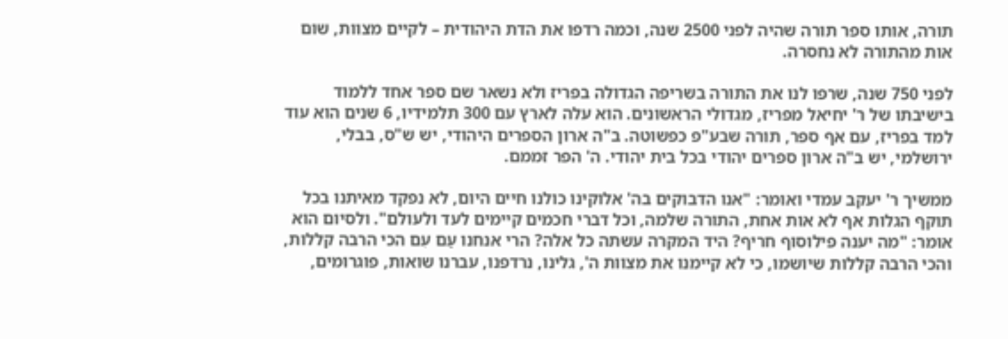תורה, אותו ספר תורה שהיה לפני 2500 שנה, וכמה רדפו את הדת היהודית – לקיים מצוות, שום אות מהתורה לא נחסרה.

לפני 750 שנה, שרפו לנו את התורה בשריפה הגדולה בפריז ולא נשאר שם ספר אחד ללמוד בישיבתו של ר' יחיאל מפריז, מגדולי הראשונים. הוא עלה לארץ עם 300 תלמידיו, 6 שנים הוא עוד למד בפריז, עם אף ספר, תורה שבע"פ כפשוטה. ב"ה ארון הספרים היהודי, יש ש"ס, בבלי, ירושלמי, יש ב"ה ארון ספרים יהודי בכל בית יהודי. ה' הפר זממם.

ממשיך ר' יעקב עמדי ואומר: "אנו הדבוקים בה' אלוקינו כולנו חיים היום, לא נפקד מאיתנו בכל תוקף הגלות אף לא אות אחת, התורה שלמה, וכל דברי חכמים קיימים לעד ולעולם". ולסיום הוא אומר: "מה יענה פילוסוף חריף? היד המקרה עשתה כל אלה? הרי אנחנו עַם עִם הכי הרבה קללות, והכי הרבה קללות שיושמו, כי לא קיימנו את מצוות ה', גלינו, נרדפנו, עברנו שואות, פוגרומים,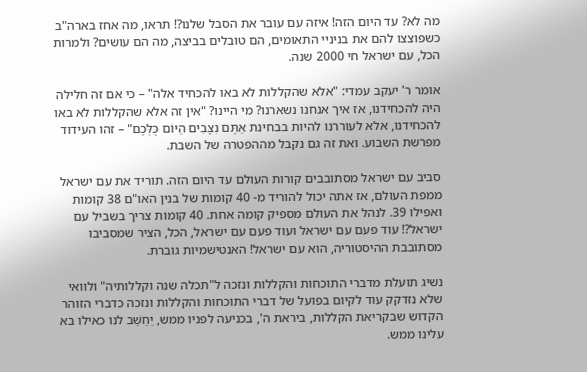מה לא? עד היום הזה! איזה עם עובר את הסבל שלנו?! תראו, מה אחז בארה"ב כשפוצצו להם את בניניי התאומים, הם טובלים בביצה, מה הם עושים? ולמרות הכל, עם ישראל חי 2000 שנה.

אומר ר' יעקב עמדי: "אלא שהקללות לא באו להכחיד אלה" – כי אם זה חלילה היה להכחידנו, אז איך אנחנו נשארנו? מי היינו? "אין זה אלא שהקללות לא באו להכחידנו, אלא לעוררנו להיות בבחינת אַתֶּם נִצָּבִים הַיּוֹם כֻּלְּכֶם" – זהו העידוד מפרשת השבוע. ואת זה גם נקבל מההפטרה של השבת.

סביב עם ישראל מסתובבים קורות העולם עד היום הזה. תוריד את עם ישראל ממפת העולם, אז אתה יכול להוריד מ- 40 קומות של בנין האו"ם 38 קומות ואפילו 39. לנהל את העולם מספיק קומה אחת. 40 קומות צריך בשביל עם ישראל?! עוד פעם עם ישראל ועוד פעם עם ישראל, הכל, הציר שמסביבו מסתובבת ההיסטוריה, הוא עם ישראל! האנטישמיות גוברת.

נשיג תועלת מדברי התוכחות והקללות ונזכה ל"תכלה שנה וקללותיה" ולוואי שלא נזדקק עוד לקיום בפועל של דברי התוכחות והקללות ונזכה כדברי הזוהר הקדוש שבקריאת הקללות, ביראת ה', בכניעה לפניו ממש, יֵחַשֵׁב לנו כאילו בא עלינו ממש.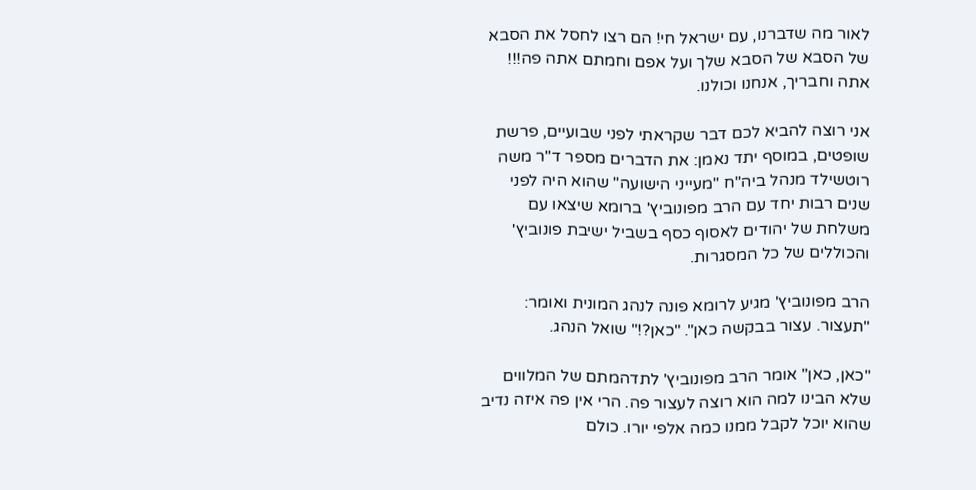לאור מה שדברנו, עם ישראל חי! הם רצו לחסל את הסבא של הסבא של הסבא שלך ועל אפם וחמתם אתה פה!!! אתה וחבריך, אנחנו וכולנו.

אני רוצה להביא לכם דבר שקראתי לפני שבועיים, פרשת שופטים, במוסף יתד נאמן: את הדברים מספר ד"ר משה רוטשילד מנהל ביה"ח "מעייני הישועה" שהוא היה לפני שנים רבות יחד עם הרב מפונוביץ' ברומא שיצאו עם משלחת של יהודים לאסוף כסף בשביל ישיבת פונוביץ' והכוללים של כל המסגרות.

הרב מפונוביץ' מגיע לרומא פונה לנהג המונית ואומר: "תעצור. עצור בבקשה כאן". "כאן?!" שואל הנהג.

"כאן, כאן" אומר הרב מפונוביץ' לתדהמתם של המלווים שלא הבינו למה הוא רוצה לעצור פה. הרי אין פה איזה נדיב שהוא יוכל לקבל ממנו כמה אלפי יורו. כולם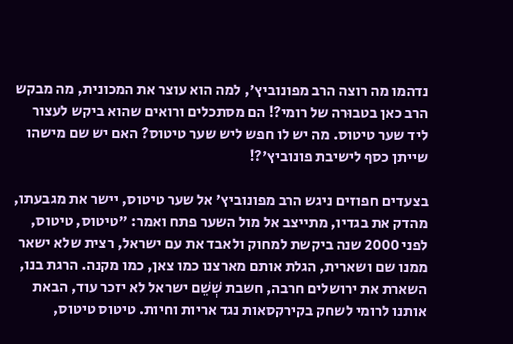נדהמו מה רוצה הרב מפונוביץ', למה הוא עוצר את המכונית, מה מבקש הרב כאן בטבוּרה של רומי?! הם מסתכלים ורואים שהוא ביקש לעצור ליד שער טיטוס. מה יש לו חפש ליש שער טיטוס? האם יש שם מישהו שייתן כסף לישיבת פונוביץ'?!

בצעדים חפוזים ניגש הרב מפונוביץ' אל שער טיטוס, יישר את מגבעתו, מהדק את בגדיו, מתייצב אל מול השער פתח ואמר: "טיטוס, טיטוס, לפני 2000 שנה ביקשת למחוק ולאבד את עם ישראל, רצית שלא ישאר ממנו שם ושארית, הגלת אותם מארצנו כמו צאן, כמו מקנה. הרגת בנו, השארת את ירושלים חרבה, חשבת שְׁשֵׁם ישראל לא יזכר עוד, הבאת אותנו לרומי לשחק בקירקסאות נגד אריות וחיות. טיטוס טיטוס,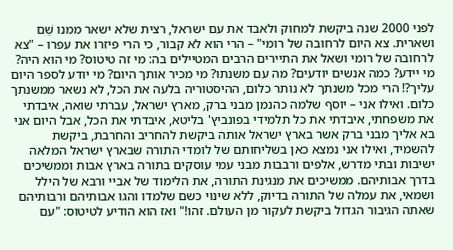לפני 2000 שנה ביקשת למחוק ולאבד את עם ישראל, רצית שלא ישאר ממנו שֵׁם ושארית. צא היום לרחובה של רומי" – הרי הוא לא קבור, כי הרי פיזרו את עפרו – "צא לרחובה של רומי ושאל את התיירים הרבים המטיילים בה: מי זה טיטוס? מי הוא היה? מי יידע? כמה אנשים יודעים? מה עם משנתו? מי מכיר אותך היום? מי יודע לספר היום עליך?! הרי מכל משנתך לא נותר כלום, ההיסטוריה בלעה את הכל, לא נשאר ממשנתך כלום. ואילו אני – יוסף שלמה כהנמן מבני ברק, מארץ ישראל, עברתי שואה, איבדתי את משפחתי, איבדתי את כל תלמידי בפונביץ' בליטא, איבדתי את הכל, אבל היום אני בא אליך מבני ברק אשר בארץ ישראל אותה ביקשת להחריב והחרבת, ביקשת להשמיד, ואילו אני נמצא כאן בשליחותם של לומדי התורה שבארץ ישראל המלאה ישיבות ובתי מדרש, אלפים ורבבות מבני עמי עוסקים בתורה בארץ אבות וממשיכים בדרך אבותיהם. ממשיכים את מנגינת התורה, את הלימוד של אביי ורבא של הילל ושמאי, את עמלה של התורה בדיוק, ללא שינוי כשם שלמדו והגו אבותיהם ורבותיהם שאתה הגיבור הגדול ביקשת לעקור מן העולם. זהו!" ואז הוא הודיע לטיטוס: "עם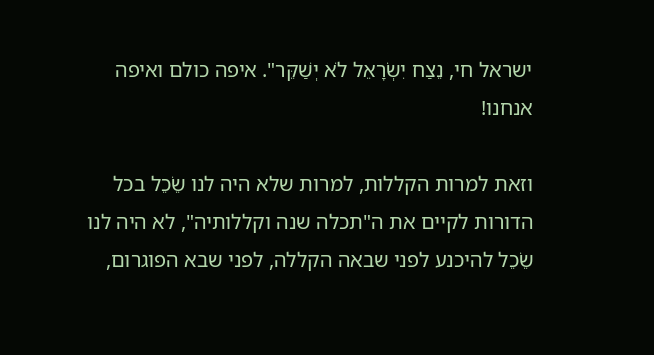ישראל חי, נֵצַח יִשְׂרָאֵל לֹא יְשַׁקֵּר". איפה כולם ואיפה אנחנו!

וזאת למרות הקללות, למרות שלא היה לנו שֵׂכֵל בכל הדורות לקיים את ה"תכלה שנה וקללותיה", לא היה לנו שֵׂכֵל להיכנע לפני שבאה הקללה, לפני שבא הפוגרום,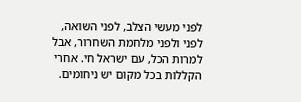לפני מעשי הצלב, לפני השואה, לפני ולפני מלחמת השחרור, אבל למרות הכל, עם ישראל חי. אחרי הקללות בכל מקום יש ניחומים.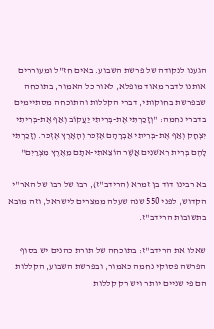הגענו לנקודה של פרשת השבוע. באים חז"ל ומעוררים אותנו לדבר מאוד מופלא, לאור כל האמור, בתוכחה שבפרשת בחוקותי, דברי הקללות והתוכחה מסתיימים בדברי נחמה: "וְזָכַרְתִּי אֶת-בְּרִיתִי יַעֲקוֹב וְאַף אֶת-בְּרִיתִי יִצְחָק וְאַף אֶת-בְּרִיתִי אַבְרָהָם אֶזְכּר וְהָאָרֶץ אֶזְכּר. וְזָכַרְתִּי לָהֶם בְּרִית רִאשׁנִים אֲשֶׁר הוֹצֵאתִי-אתָם מֵאֶרֶץ מִצְרַיִם"

בא רבינו דוד בן זמרא (הרידב"ז), רבו של רבו של האר"י הקדוש, לפני 550 שנה שעלה ממצרים לישראל, וזה מובא בתשובות הרידב"ז.

שאלו את הרידב"ז: בתוכחה של תורת כהנים יש בסוף הפרשה פסוקי נחמה כאמור, ובפרשת השבוע, הקללות הם פי שניים יותר ויש רק קללות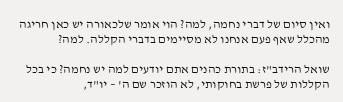ואין סיום של דברי נחמה, למה? הוי אומר שלכאורה יש כאן חריגה מהכלל שאף פעם אנחנו לא מסיימים בדברי הקללה. למה?

שואל הרידב"ז: בתורת כהנים אתם יודעים למה יש נחמה? כי בכל הקללות של פרשת בחוקותי, לא הוזכר שם ה' – יו"ד,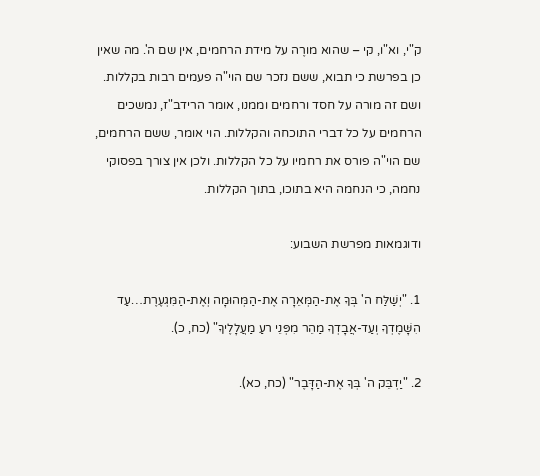ק"י, וא"ו, קי – שהוא מורֶה על מידת הרחמים, אין שם ה'. מה שאין כן בפרשת כי תבוא, ששם נזכר שם הוי"ה פעמים רבות בקללות. ושם זה מורה על חסד ורחמים וממנו, אומר הרידב"ז, נמשכים הרחמים על כל דברי התוכחה והקללות. הוי אומר, ששם הרחמים, שם הוי"ה פורס את רחמיו על כל הקללות. ולכן אין צורך בפסוקי נחמה, כי הנחמה היא בתוכו, בתוך הקללות.

ודוגמאות מפרשת השבוע:

1. "יְשַׁלַּח ה' בְּךָ אֶת-הַמְּאֵרָה אֶת-הַמְּהוּמָה וְאֶת-הַמִּגְעֶרֶת…עַד הִשָּׁמֶדְךָ וְעַד-אֲבָדְךָ מַהֵר מִפְּנֵי רעַ מַעֲלָלֶיךָ" (כח, כ).

2. "יַדְבֵּק ה' בְּךָ אֶת-הַדָּבֶר" (כח, כא).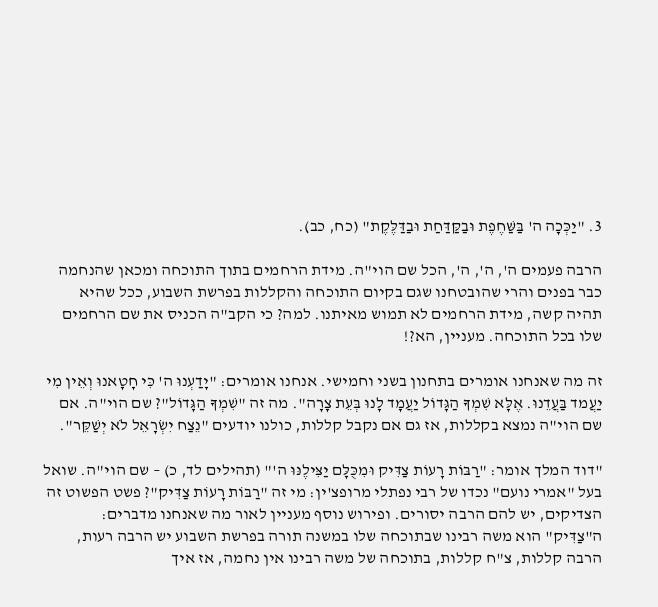3. "יַכְּכָה ה' בַּשַּׁחֶפֶת וּבַקַּדַּחַת וּבַדַּלֶּקֶת" (כח, כב).

הרבה פעמים ה', ה', ה', הכל שם הוי"ה. מידת הרחמים בתוך התוכחה ומכאן שהנחמה כבר בפנים והרי שהובטחנו שגם בקיום התוכחה והקללות בפרשת השבוע, ככל שהיא תהיה קשה, מידת הרחמים לא תמוש מאיתנו. למה? כי הקב"ה הכניס את שם הרחמים שלו בכל התוכחה. מעניין, הא?!

זה מה שאנחנו אומרים בתחנון בשני וחמישי. אנחנו אומרים: "יָדַעְנוּ ה' כִּי חָטָאנוּ וְאֵין מִי יַעֲמד בַּעֲדֵנוּ. אֶלָּא שִׁמְךָ הַגָּדוֹל יַעֲמָד לָנוּ בְּעֵת צָרָה". מה זה "שִׁמְךָ הַגָּדוֹל"? שם הוי"ה. אם שם הוי"ה נמצא בקללות, אז גם אם נקבל קללות, כולנו יודעים "נֵצַח יִשְׂרָאֵל לֹא יְשַׁקֵּר".

"דוד המלך אומר: "רַבּוֹת רָעוֹת צַדִּיק וּמִכֻּלָּם יַצִּילֶנּוּ ה'" (תהילים לד, כ) – שם הוי"ה. שואל בעל "אמרי נועם" נכדו של רבי נפתלי מרופצ'ין: מי זה "רַבּוֹת רָעוֹת צַדִּיק"? פשט הפשוט זה הצדיקים, יש להם הרבה יסורים. ופירוש נוסף מעניין לאור מה שאנחנו מדברים: ה"צַדִּיק" הוא משה רבינו שבתוכחה שלו במשנה תורה בפרשת השבוע יש הרבה רעות, הרבה קללות, צ"ח קללות, בתוכחה של משה רבינו אין נחמה, אז איך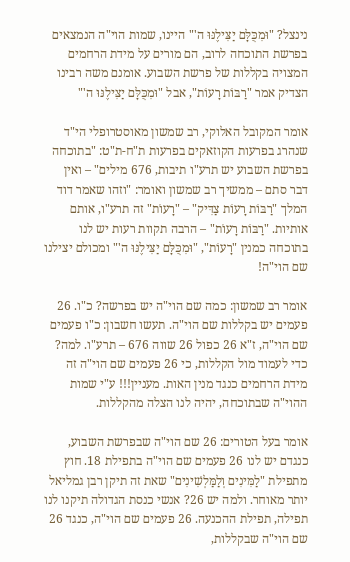נינצל? "וּמִכֻּלָּם יַצִּילֶנּוּ ה'" היינו, שמות הוי"ה הנמצאים בפרשת התוכחה לרוב, הם מורים על מידת הרחמים המצויה בקללות של פרשת השבוע. אומנם משה רבינו הצדיק אמר "רַבּוֹת רָעוֹת", אבל "וּמִכֻּלָּם יַצִּילֶנּוּ ה'"

אומר המקובל האלוקי, רב שמשון מאוסטרופלי הי"ד שנהרג בפרעות הקוזאקים בפרעות ת"ח-ת"ט: "בתוכחה בפרשת השבוע יש תרע"ו תיבות, 676 מילים" – ואין דבר סתם – ממשיך רב שמשון ואומר: "וזהו שאמר דוד המלך "רַבּוֹת רָעוֹת צַדִּיק" – "רָעוֹת" זה תרע"ו, אותם אותיות. "רַבּוֹת רָעוֹת" – הרבה תקוות רעות יש לנו בתוכחה כמנין "רָעוֹת", "וּמִכֻּלָּם יַצִּילֶנּוּ ה'" ומכולם יצילנו שם הוי"ה!

אומר רב שמשון: כמה שם הוי"ה יש בפרשה? כ"ו. 26 פעמים יש בקללות שם הוי"ה. תעשו חשבון: כ"ו פעמים שם הוי"ה, ז"א 26 כפול 26 שווה 676 – תרע"ו. למה? כדי לעמוד מול הקללות, כי 26 פעמים שם הוי"ה זה מידת הרחמים כנגד מנין האות. מעניין!!! ע"י שמות ההוי"ה שבתוכחה, יהיה לנו הצלה מהקללות.

אומר בעל הטורים: 26 שם הוי"ה שבפרשת השבוע, כנגדם יש לנו 26 פעמים שם הוי"ה בתפילת 18. חוץ מתפילת "לַמִּינִים וְלַמַּלְשִׁינִים" שאת זה תיקן רבן גמליאל יותר מאוחר. ולמה יש 26? אנשי כנסת הגדולה תיקנו לנו תפילה, תפילת ההכנעה. 26 פעמים שם הוי"ה, כנגד 26 שם הוי"ה שבקללות,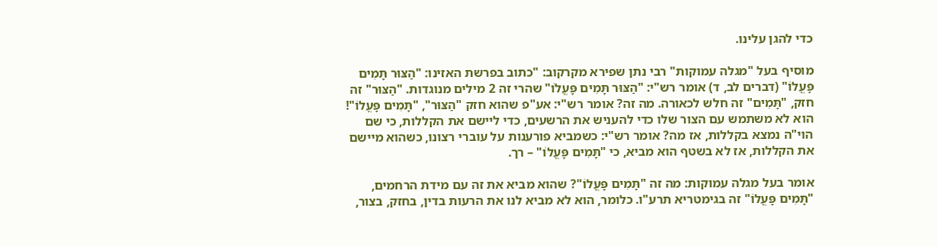כדי להגן עלינו.

מוסיף בעל "מגלה עמוקות" רבי נתן שפירא מקרקוב: "כתוב בפרשת האזינו: "הַצּוּר תָּמִים פָּעֳלוֹ" (דברים לב, ד) אומר רש"י: "הַצּוּר תָּמִים פָּעֳלוֹ" שהרי זה 2 מילים מנוגדות. "הַצּוּר" זה חזק, "תָּמִים" זה חלש לכאורה. מה זה? אומר רש"י: אע"פ שהוא חזק "הַצּוּר", "תָּמִים פָּעֳלוֹ"! הוא לא משתמש עם הצור שלו כדי להעניש את הרשעים, כדי ליישם את הקללות, כי שם הוי"ה נמצא בקללות, אז מה? אומר רש"י: כשמביא פורענות על עוברי רצונו, כשהוא מיישם את הקללות, אז לא בשטף הוא מביא, כי "תָּמִים פָּעֳלוֹ" – רך.

אומר בעל מגלה עמוקות: מה זה "תָּמִים פָּעֳלוֹ"? שהוא מביא את זה עם מידת הרחמים, "תָּמִים פָּעֳלוֹ" זה בגימטריא תרע"ו. כלומר, הוא לא מביא לנו את הרעות בדין, בחזק, בצור,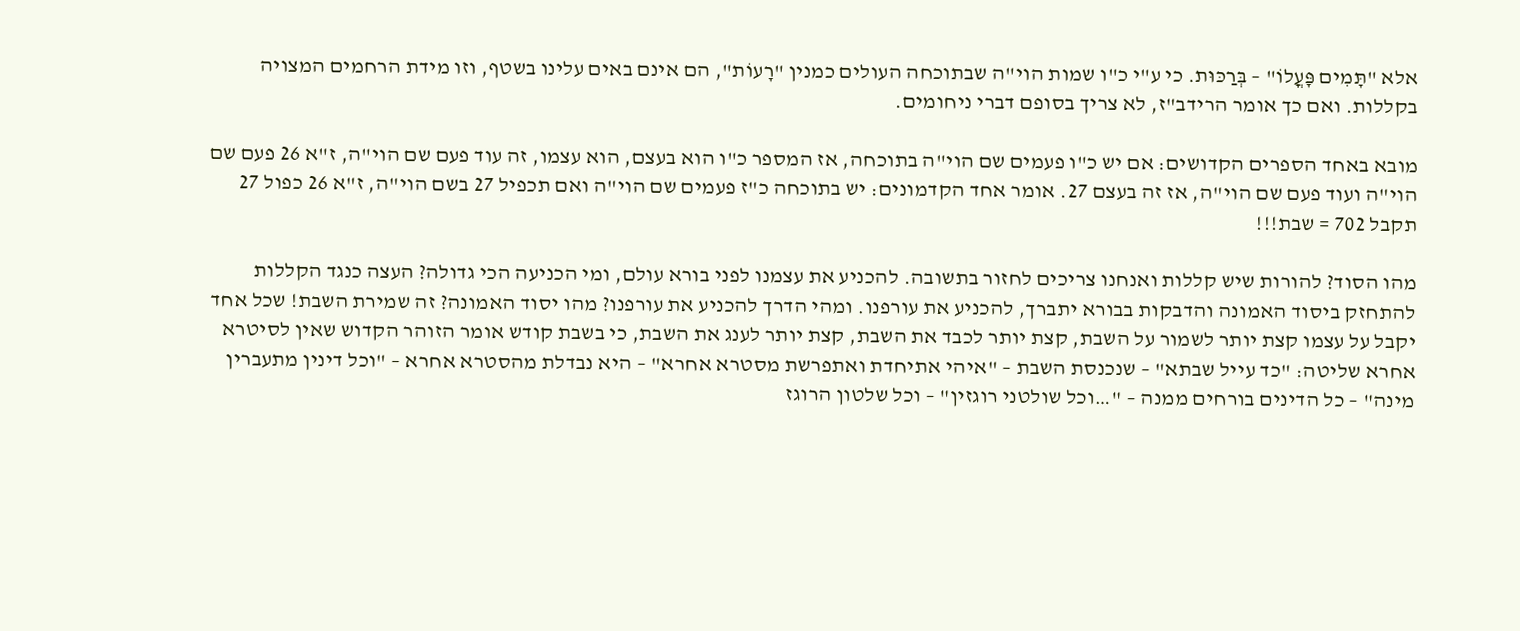אלא "תָּמִים פָּעֳלוֹ" – בְּרַכּוּת. כי ע"י כ"ו שמות הוי"ה שבתוכחה העולים כמנין "רָעוֹת", הם אינם באים עלינו בשטף, וזו מידת הרחמים המצויה בקללות. ואם כך אומר הרידב"ז, לא צריך בסופם דברי ניחומים.

מובא באחד הספרים הקדושים: אם יש כ"ו פעמים שם הוי"ה בתוכחה, אז המספר כ"ו הוא בעצם, הוא עצמו, זה עוד פעם שם הוי"ה, ז"א 26 פעם שם הוי"ה ועוד פעם שם הוי"ה, אז זה בעצם 27. אומר אחד הקדמונים: יש בתוכחה כ"ז פעמים שם הוי"ה ואם תכפיל 27 בשם הוי"ה, ז"א 26 כפול 27 תקבל 702 = שבת!!!

מהו הסוד? להורות שיש קללות ואנחנו צריכים לחזור בתשובה. להכניע את עצמנו לפני בורא עולם, ומי הכניעה הכי גדולה? העצה כנגד הקללות להתחזק ביסוד האמונה והדבקות בבורא יתברך, להכניע את עורפנו. ומהי הדרך להכניע את עורפנו? מהו יסוד האמונה? זה שמירת השבת! שכל אחד יקבל על עצמו קצת יותר לשמור על השבת, קצת יותר לכבד את השבת, קצת יותר לענג את השבת, כי בשבת קודש אומר הזוהר הקדוש שאין לסיטרא אחרא שליטה: "כד עייל שבתא" – שנכנסת השבת – "איהי אתיחדת ואתפרשת מסטרא אחרא" – היא נבדלת מהסטרא אחרא – "וכל דינין מתעברין מינה" – כל הדינים בורחים ממנה – "…וכל שולטני רוגזין" – וכל שלטון הרוגז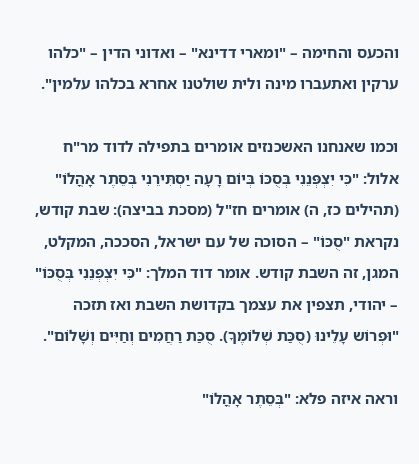והכעס והחימה – "ומארי דדינא" – ואדוני הדין – "כלהו ערקין ואתעברו מינה ולית שולטנו אחרא בכלהו עלמין".

וכמו שאנחנו האשכנזים אומרים בתפילה לדוד מר"ח אלול: "כִּי יִצְפְּנֵנִי בְּסֻכּוֹ בְּיוֹם רָעָה יַסְתִּירֵנִי בְּסֵתֶר אָהֳלוֹ" (תהילים כז, ה) אומרים חז"ל (מסכת בביצה): שבת קודש, נקראת "סֻכּוֹ" – הסוכה של עם ישראל, הסככה, המקלט, המגן, זה השבת קודש. אומר דוד המלך: "כִּי יִצְפְּנֵנִי בְּסֻכּוֹ" – יהודי, תצפין את עצמך בקדושת השבת ואז תזכה "וּפְרוֹש עָלֵינוּ (סֻכַּת שְׁלוֹמֶךָ). סֻכַּת רַחֲמִים וְחַיִּים וְשָׁלוֹם".

וראה איזה פלא: "בְּסֵתֶר אָהֳלוֹ"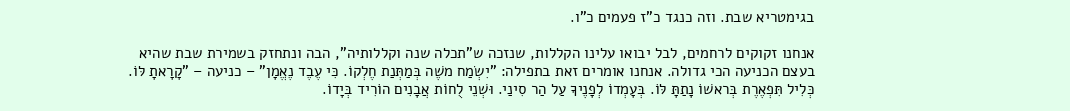בגימטריא שבת. וזה כנגד כ"ז פעמים כ"ו.

אנחנו זקוקים לרחמים, לבל יבואו עלינו הקללות, שנזכה ש"תכלה שנה וקללותיה", הבה ונתחזק בשמירת שבת שהיא בעצם הכניעה הכי גדולה. אנחנו אומרים זאת בתפילה: "יִשְׂמַח משֶׁה בְּמַתְּנַת חֶלְקוֹ. כִּי עֶבֶד נֶאֱמָן" – כניעה – "קָרָאתָ לּוֹ. כְּלִיל תִּפְאֶרֶת בְּראשׁוֹ נָתַתָּ לּוֹ. בְּעָמְדוֹ לְפָנֶיךָ עַל הַר סִינַי. וּשְׁנֵי לֻחוֹת אֲבָנִים הוֹרִיד בְּיָדוֹ.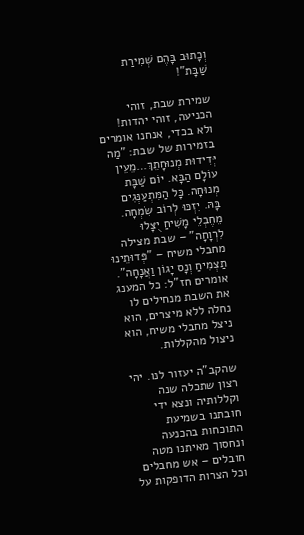וְכָתוּב בָּהֶם שְׁמִירַת שַׁבָּת"!

שמירת שבת, זוהי הכניעה, זוהי יהדות! ולא בכדי, אנחנו אומרים בזמירות של שבת: "מַה יְּדִידוּת מְנוּחָתֵךְ…מֵעֵין עוֹלָם הַבָּא. יוֹם שַׁבָּת מְנוּחָה. כָּל הַמִּתְעַנְּגִים בָּהּ. יִזְכּוּ לְרוֹב שִׂמְחָה. מֵחֶבְלֵי מָשִׁיחַ יֻצָּלוּ לִרְוָחָה" – שבת מצילה מחבלי משיח – "פְּדוּתֵינוּ תַצְמִיחַ וְנָס יָגוֹן וַאֲנָחָה". אומרים חז"ל: כל המענג את השבת מנחילים לו נחלה ללא מיצרים, הוא ניצל מחבלי משיח, הוא ניצול מהקללות.

שהקב"ה יעזור לנו. יהי רצון שתכלה שנה וקללותיה ונצא ידי חובתנו בשמיעת התוכחות בהכנעה ונחסוך מאיתנו מטה חובלים – אש מחבלים וכל הצרות הדופקות על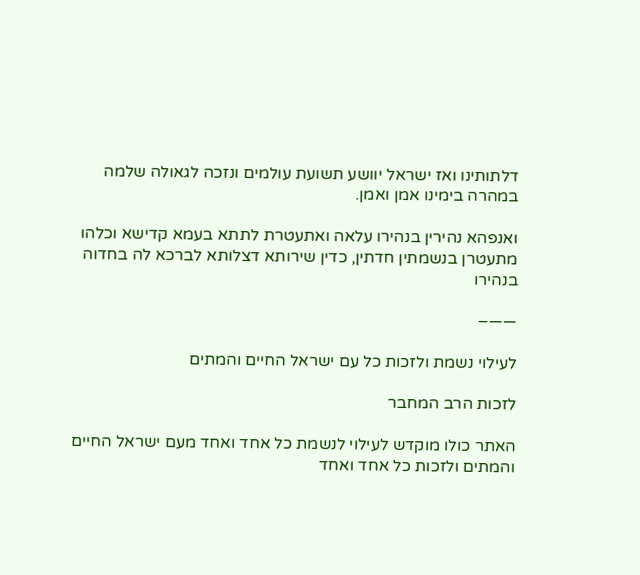דלתותינו ואז ישראל יוושע תשועת עולמים ונזכה לגאולה שלמה במהרה בימינו אמן ואמן.

ואנפהא נהירין בנהירו עלאה ואתעטרת לתתא בעמא קדישא וכלהו מתעטרן בנשמתין חדתין, כדין שירותא דצלותא לברכא לה בחדוה בנהירו

——–

לעילוי נשמת ולזכות כל עם ישראל החיים והמתים

לזכות הרב המחבר

האתר כולו מוקדש לעילוי לנשמת כל אחד ואחד מעם ישראל החיים והמתים ולזכות כל אחד ואחד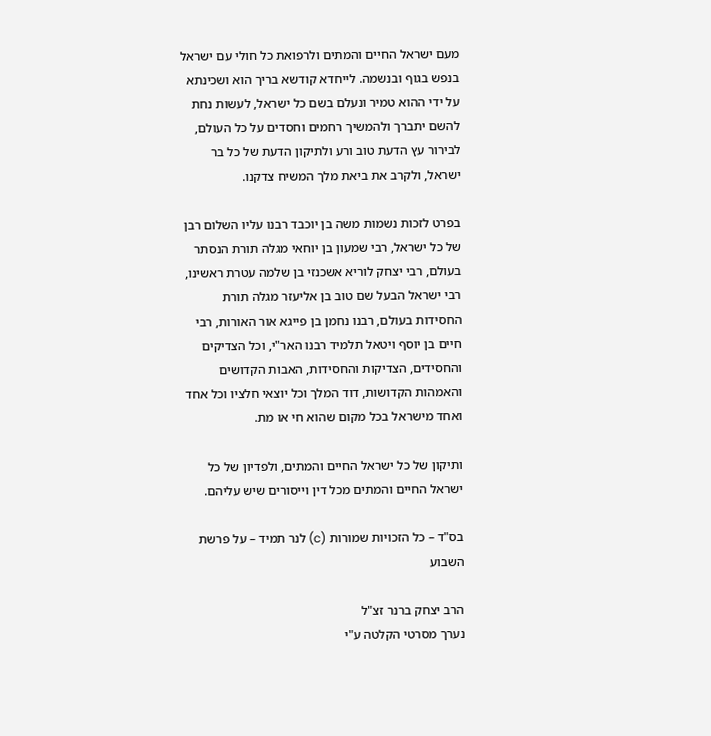מעם ישראל החיים והמתים ולרפואת כל חולי עם ישראל בנפש בגוף ובנשמה. לייחדא קודשא בריך הוא ושכינתא על ידי ההוא טמיר ונעלם בשם כל ישראל, לעשות נחת להשם יתברך ולהמשיך רחמים וחסדים על כל העולם, לבירור עץ הדעת טוב ורע ולתיקון הדעת של כל בר ישראל, ולקרב את ביאת מלך המשיח צדקנו.

בפרט לזכות נשמות משה בן יוכבד רבנו עליו השלום רבן של כל ישראל, רבי שמעון בן יוחאי מגלה תורת הנסתר בעולם, רבי יצחק לוריא אשכנזי בן שלמה עטרת ראשינו, רבי ישראל הבעל שם טוב בן אליעזר מגלה תורת החסידות בעולם, רבנו נחמן בן פייגא אור האורות, רבי חיים בן יוסף ויטאל תלמיד רבנו האר"י, וכל הצדיקים והחסידים, הצדיקות והחסידות, האבות הקדושים והאמהות הקדושות, דוד המלך וכל יוצאי חלציו וכל אחד ואחד מישראל בכל מקום שהוא חי או מת.

ותיקון של כל ישראל החיים והמתים, ולפדיון של כל ישראל החיים והמתים מכל דין וייסורים שיש עליהם.

בס"ד – כל הזכויות שמורות (c) לנר תמיד – על פרשת השבוע

הרב יצחק ברנר זצ"ל
נערך מסרטי הקלטה ע"י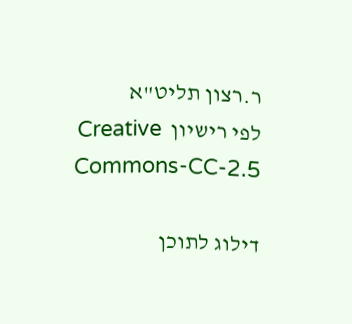ר.רצון תליט"א
לפי רישיון  Creative Commons-CC-2.5

דילוג לתוכן